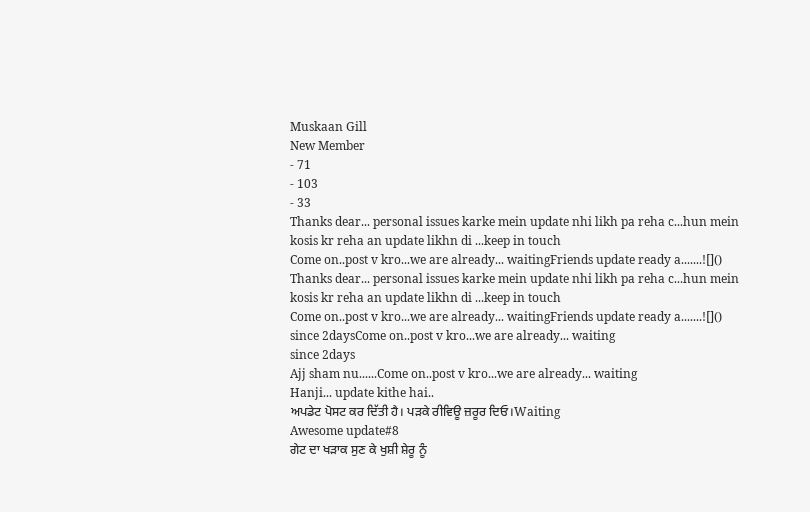Muskaan Gill
New Member
- 71
- 103
- 33
Thanks dear... personal issues karke mein update nhi likh pa reha c...hun mein kosis kr reha an update likhn di ...keep in touch
Come on..post v kro...we are already... waitingFriends update ready a.......![]()
Thanks dear... personal issues karke mein update nhi likh pa reha c...hun mein kosis kr reha an update likhn di ...keep in touch
Come on..post v kro...we are already... waitingFriends update ready a.......![]()
since 2daysCome on..post v kro...we are already... waiting
since 2days
Ajj sham nu......Come on..post v kro...we are already... waiting
Hanji... update kithe hai..
ਅਪਡੇਟ ਪੋਸਟ ਕਰ ਦਿੱਤੀ ਹੈ। ਪੜਕੇ ਰੀਵਿਊ ਜ਼ਰੂਰ ਦਿਓ।Waiting
Awesome update#8
ਗੇਟ ਦਾ ਖੜਾਕ ਸੁਣ ਕੇ ਖੁਸ਼ੀ ਸ਼ੇਰੂ ਨੂੰ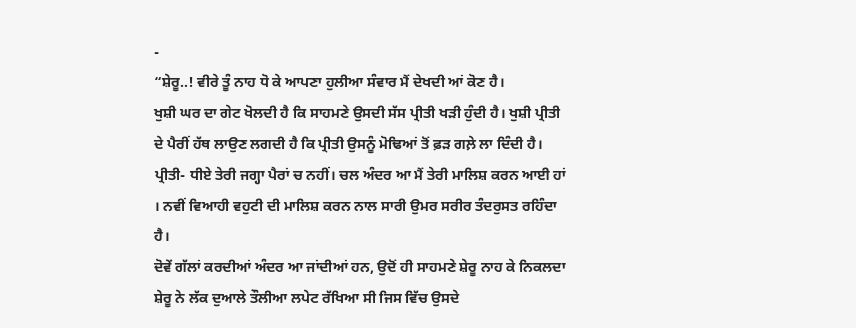-
“ਸ਼ੇਰੂ..! ਵੀਰੇ ਤੂੰ ਨਾਹ ਧੋ ਕੇ ਆਪਣਾ ਹੁਲੀਆ ਸੰਵਾਰ ਮੈਂ ਦੇਖਦੀ ਆਂ ਕੋਣ ਹੈ।
ਖੁਸ਼ੀ ਘਰ ਦਾ ਗੇਟ ਖੋਲਦੀ ਹੈ ਕਿ ਸਾਹਮਣੇ ਉਸਦੀ ਸੱਸ ਪ੍ਰੀਤੀ ਖੜੀ ਹੁੰਦੀ ਹੈ। ਖੁਸ਼ੀ ਪ੍ਰੀਤੀ ਦੇ ਪੈਰੀਂ ਹੱਥ ਲਾਉਣ ਲਗਦੀ ਹੈ ਕਿ ਪ੍ਰੀਤੀ ਉਸਨੂੰ ਮੋਢਿਆਂ ਤੋਂ ਫ਼ੜ ਗਲ਼ੇ ਲਾ ਦਿੰਦੀ ਹੈ।
ਪ੍ਰੀਤੀ- ਧੀਏ ਤੇਰੀ ਜਗ੍ਹਾ ਪੈਰਾਂ ਚ ਨਹੀਂ। ਚਲ ਅੰਦਰ ਆ ਮੈਂ ਤੇਰੀ ਮਾਲਿਸ਼ ਕਰਨ ਆਈ ਹਾਂ । ਨਵੀਂ ਵਿਆਹੀ ਵਹੁਟੀ ਦੀ ਮਾਲਿਸ਼ ਕਰਨ ਨਾਲ ਸਾਰੀ ਉਮਰ ਸਰੀਰ ਤੰਦਰੁਸਤ ਰਹਿੰਦਾ ਹੈ।
ਦੋਵੇਂ ਗੱਲਾਂ ਕਰਦੀਆਂ ਅੰਦਰ ਆ ਜਾਂਦੀਆਂ ਹਨ, ਉਦੋਂ ਹੀ ਸਾਹਮਣੇ ਸ਼ੇਰੂ ਨਾਹ ਕੇ ਨਿਕਲਦਾ ਸ਼ੇਰੂ ਨੇ ਲੱਕ ਦੁਆਲੇ ਤੌਲੀਆ ਲਪੇਟ ਰੱਖਿਆ ਸੀ ਜਿਸ ਵਿੱਚ ਉਸਦੇ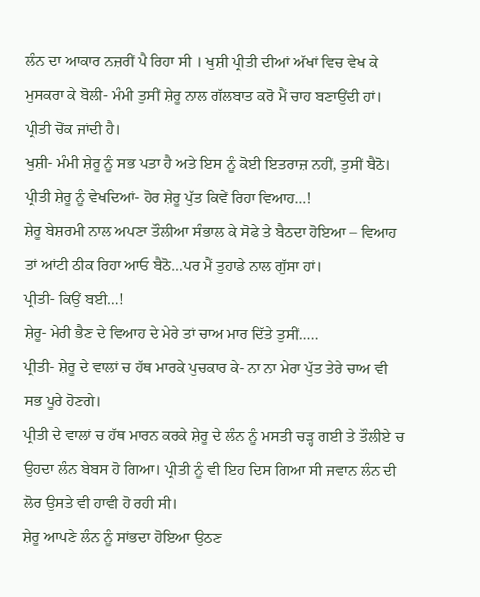ਲੰਨ ਦਾ ਆਕਾਰ ਨਜ਼ਰੀਂ ਪੈ ਰਿਹਾ ਸੀ । ਖੁਸ਼ੀ ਪ੍ਰੀਤੀ ਦੀਆਂ ਅੱਖਾਂ ਵਿਚ ਵੇਖ ਕੇ ਮੁਸਕਰਾ ਕੇ ਬੋਲੀ- ਮੰਮੀ ਤੁਸੀਂ ਸ਼ੇਰੂ ਨਾਲ ਗੱਲਬਾਤ ਕਰੋ ਮੈਂ ਚਾਹ ਬਣਾਉਂਦੀ ਹਾਂ।
ਪ੍ਰੀਤੀ ਚੋਂਕ ਜਾਂਦੀ ਹੈ।
ਖੁਸ਼ੀ- ਮੰਮੀ ਸ਼ੇਰੂ ਨੂੰ ਸਭ ਪਤਾ ਹੈ ਅਤੇ ਇਸ ਨੂੰ ਕੋਈ ਇਤਰਾਜ਼ ਨਹੀਂ, ਤੁਸੀਂ ਬੈਠੋ।
ਪ੍ਰੀਤੀ ਸ਼ੇਰੂ ਨੂੰ ਵੇਖਦਿਆਂ- ਹੋਰ ਸ਼ੇਰੂ ਪੁੱਤ ਕਿਵੇਂ ਰਿਹਾ ਵਿਆਹ…!
ਸ਼ੇਰੂ ਬੇਸ਼ਰਮੀ ਨਾਲ ਅਪਣਾ ਤੌਲੀਆ ਸੰਭਾਲ ਕੇ ਸੋਫੇ ਤੇ ਬੈਠਦਾ ਹੋਇਆ – ਵਿਆਹ ਤਾਂ ਆਂਟੀ ਠੀਕ ਰਿਹਾ ਆਓ ਬੈਠੋ…ਪਰ ਮੈਂ ਤੁਹਾਡੇ ਨਾਲ ਗੁੱਸਾ ਹਾਂ।
ਪ੍ਰੀਤੀ- ਕਿਉਂ ਬਈ…!
ਸ਼ੇਰੂ- ਮੇਰੀ ਭੈਣ ਦੇ ਵਿਆਹ ਦੇ ਮੇਰੇ ਤਾਂ ਚਾਅ ਮਾਰ ਦਿੱਤੇ ਤੁਸੀਂ…..
ਪ੍ਰੀਤੀ- ਸ਼ੇਰੂ ਦੇ ਵਾਲਾਂ ਚ ਹੱਥ ਮਾਰਕੇ ਪੁਚਕਾਰ ਕੇ- ਨਾ ਨਾ ਮੇਰਾ ਪੁੱਤ ਤੇਰੇ ਚਾਅ ਵੀ ਸਭ ਪੂਰੇ ਹੋਣਗੇ।
ਪ੍ਰੀਤੀ ਦੇ ਵਾਲਾਂ ਚ ਹੱਥ ਮਾਰਨ ਕਰਕੇ ਸ਼ੇਰੂ ਦੇ ਲੰਨ ਨੂੰ ਮਸਤੀ ਚੜ੍ਹ ਗਈ ਤੇ ਤੌਲੀਏ ਚ ਉਹਦਾ ਲੰਨ ਬੇਬਸ ਹੋ ਗਿਆ। ਪ੍ਰੀਤੀ ਨੂੰ ਵੀ ਇਹ ਦਿਸ ਗਿਆ ਸੀ ਜਵਾਨ ਲੰਨ ਦੀ ਲੋਰ ਉਸਤੇ ਵੀ ਹਾਵੀ ਹੋ ਰਹੀ ਸੀ।
ਸ਼ੇਰੂ ਆਪਣੇ ਲੰਨ ਨੂੰ ਸਾਂਭਦਾ ਹੋਇਆ ਉਠਣ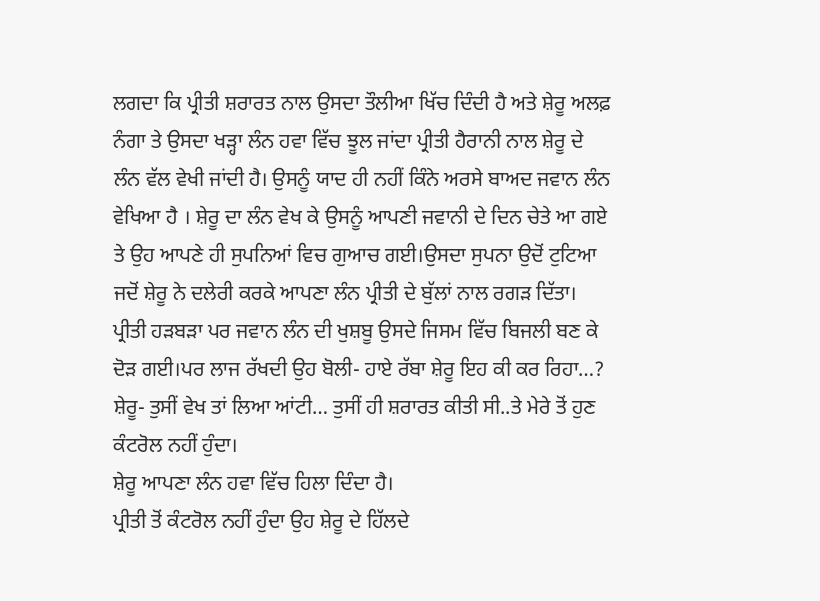ਲਗਦਾ ਕਿ ਪ੍ਰੀਤੀ ਸ਼ਰਾਰਤ ਨਾਲ ਉਸਦਾ ਤੌਲੀਆ ਖਿੱਚ ਦਿੰਦੀ ਹੈ ਅਤੇ ਸ਼ੇਰੂ ਅਲਫ਼ ਨੰਗਾ ਤੇ ਉਸਦਾ ਖੜ੍ਹਾ ਲੰਨ ਹਵਾ ਵਿੱਚ ਝੂਲ ਜਾਂਦਾ ਪ੍ਰੀਤੀ ਹੈਰਾਨੀ ਨਾਲ ਸ਼ੇਰੂ ਦੇ ਲੰਨ ਵੱਲ ਵੇਖੀ ਜਾਂਦੀ ਹੈ। ਉਸਨੂੰ ਯਾਦ ਹੀ ਨਹੀਂ ਕਿੰਨੇ ਅਰਸੇ ਬਾਅਦ ਜਵਾਨ ਲੰਨ ਵੇਖਿਆ ਹੈ । ਸ਼ੇਰੂ ਦਾ ਲੰਨ ਵੇਖ ਕੇ ਉਸਨੂੰ ਆਪਣੀ ਜਵਾਨੀ ਦੇ ਦਿਨ ਚੇਤੇ ਆ ਗਏ ਤੇ ਉਹ ਆਪਣੇ ਹੀ ਸੁਪਨਿਆਂ ਵਿਚ ਗੁਆਚ ਗਈ।ਉਸਦਾ ਸੁਪਨਾ ਉਦੋਂ ਟੁਟਿਆ ਜਦੋਂ ਸ਼ੇਰੂ ਨੇ ਦਲੇਰੀ ਕਰਕੇ ਆਪਣਾ ਲੰਨ ਪ੍ਰੀਤੀ ਦੇ ਬੁੱਲਾਂ ਨਾਲ ਰਗੜ ਦਿੱਤਾ। ਪ੍ਰੀਤੀ ਹੜਬੜਾ ਪਰ ਜਵਾਨ ਲੰਨ ਦੀ ਖੁਸ਼ਬੂ ਉਸਦੇ ਜਿਸਮ ਵਿੱਚ ਬਿਜਲੀ ਬਣ ਕੇ ਦੋੜ ਗਈ।ਪਰ ਲਾਜ ਰੱਖਦੀ ਉਹ ਬੋਲੀ- ਹਾਏ ਰੱਬਾ ਸ਼ੇਰੂ ਇਹ ਕੀ ਕਰ ਰਿਹਾ…?
ਸ਼ੇਰੂ- ਤੁਸੀਂ ਵੇਖ ਤਾਂ ਲਿਆ ਆਂਟੀ… ਤੁਸੀਂ ਹੀ ਸ਼ਰਾਰਤ ਕੀਤੀ ਸੀ..ਤੇ ਮੇਰੇ ਤੋਂ ਹੁਣ ਕੰਟਰੋਲ ਨਹੀਂ ਹੁੰਦਾ।
ਸ਼ੇਰੂ ਆਪਣਾ ਲੰਨ ਹਵਾ ਵਿੱਚ ਹਿਲਾ ਦਿੰਦਾ ਹੈ।
ਪ੍ਰੀਤੀ ਤੋਂ ਕੰਟਰੋਲ ਨਹੀਂ ਹੁੰਦਾ ਉਹ ਸ਼ੇਰੂ ਦੇ ਹਿੱਲਦੇ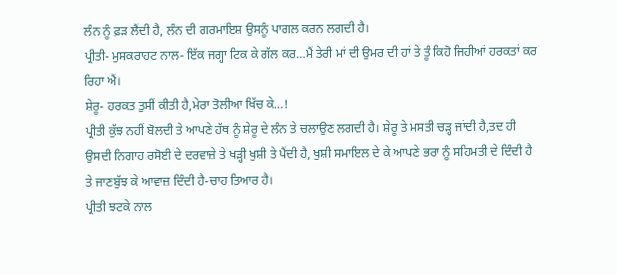ਲੰਨ ਨੂੰ ਫ਼ੜ ਲੈਂਦੀ ਹੈ, ਲੰਨ ਦੀ ਗਰਮਾਇਸ਼ ਉਸਨੂੰ ਪਾਗਲ ਕਰਨ ਲਗਦੀ ਹੈ।
ਪ੍ਰੀਤੀ- ਮੁਸਕਰਾਹਟ ਨਾਲ- ਇੱਕ ਜਗ੍ਹਾ ਟਿਕ ਕੇ ਗੱਲ ਕਰ…ਮੈਂ ਤੇਰੀ ਮਾਂ ਦੀ ਉਮਰ ਦੀ ਹਾਂ ਤੇ ਤੂੰ ਕਿਹੋ ਜਿਹੀਆਂ ਹਰਕਤਾਂ ਕਰ ਰਿਹਾ ਐਂ।
ਸ਼ੇਰੂ- ਹਰਕਤ ਤੁਸੀਂ ਕੀਤੀ ਹੈ,ਮੇਰਾ ਤੋਲੀਆ ਖਿੱਚ ਕੇ…!
ਪ੍ਰੀਤੀ ਕੁੱਝ ਨਹੀਂ ਬੋਲਦੀ ਤੇ ਆਪਣੇ ਹੱਥ ਨੂੰ ਸ਼ੇਰੂ ਦੇ ਲੰਨ ਤੇ ਚਲਾਉਣ ਲਗਦੀ ਹੈ। ਸ਼ੇਰੂ ਤੇ ਮਸਤੀ ਚੜ੍ਹ ਜਾਂਦੀ ਹੈ,ਤਦ ਹੀ ਉਸਦੀ ਨਿਗਾਹ ਰਸੋਈ ਦੇ ਦਰਵਾਜ਼ੇ ਤੇ ਖੜ੍ਹੀ ਖੁਸ਼ੀ ਤੇ ਪੈਂਦੀ ਹੈ, ਖੁਸ਼ੀ ਸਮਾਇਲ ਦੇ ਕੇ ਆਪਣੇ ਭਰਾ ਨੂੰ ਸਹਿਮਤੀ ਦੇ ਦਿੰਦੀ ਹੈ ਤੇ ਜਾਣਬੁੱਝ ਕੇ ਆਵਾਜ਼ ਦਿੰਦੀ ਹੈ-ਚਾਹ ਤਿਆਰ ਹੈ।
ਪ੍ਰੀਤੀ ਝਟਕੇ ਨਾਲ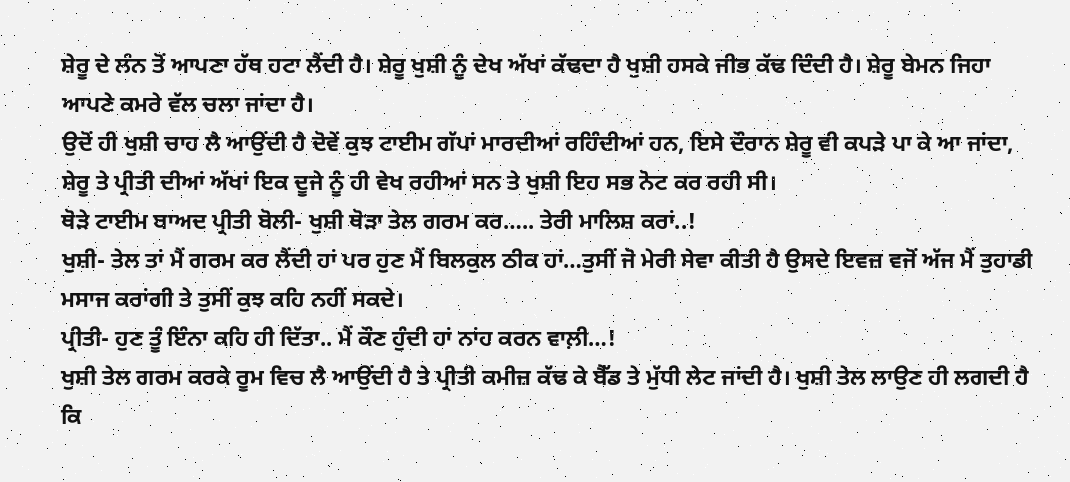ਸ਼ੇਰੂ ਦੇ ਲੰਨ ਤੋਂ ਆਪਣਾ ਹੱਥ ਹਟਾ ਲੈਂਦੀ ਹੈ। ਸ਼ੇਰੂ ਖੁਸ਼ੀ ਨੂੰ ਦੇਖ ਅੱਖਾਂ ਕੱਢਦਾ ਹੈ ਖੁਸ਼ੀ ਹਸਕੇ ਜੀਭ ਕੱਢ ਦਿੰਦੀ ਹੈ। ਸ਼ੇਰੂ ਬੇਮਨ ਜਿਹਾ ਆਪਣੇ ਕਮਰੇ ਵੱਲ ਚਲਾ ਜਾਂਦਾ ਹੈ।
ਉਦੋਂ ਹੀ ਖੁਸ਼ੀ ਚਾਹ ਲੈ ਆਉਂਦੀ ਹੈ ਦੋਵੇਂ ਕੁਝ ਟਾਈਮ ਗੱਪਾਂ ਮਾਰਦੀਆਂ ਰਹਿੰਦੀਆਂ ਹਨ, ਇਸੇ ਦੌਰਾਨ ਸ਼ੇਰੂ ਵੀ ਕਪੜੇ ਪਾ ਕੇ ਆ ਜਾਂਦਾ, ਸ਼ੇਰੂ ਤੇ ਪ੍ਰੀਤੀ ਦੀਆਂ ਅੱਖਾਂ ਇਕ ਦੂਜੇ ਨੂੰ ਹੀ ਵੇਖ ਰਹੀਆਂ ਸਨ ਤੇ ਖੁਸ਼ੀ ਇਹ ਸਭ ਨੋਟ ਕਰ ਰਹੀ ਸੀ।
ਥੋੜੇ ਟਾਈਮ ਬਾਅਦ ਪ੍ਰੀਤੀ ਬੋਲੀ- ਖੁਸ਼ੀ ਥੋੜਾ ਤੇਲ ਗਰਮ ਕਰ….. ਤੇਰੀ ਮਾਲਿਸ਼ ਕਰਾਂ..!
ਖੁਸ਼ੀ- ਤੇਲ ਤਾਂ ਮੈਂ ਗਰਮ ਕਰ ਲੈਂਦੀ ਹਾਂ ਪਰ ਹੁਣ ਮੈਂ ਬਿਲਕੁਲ ਠੀਕ ਹਾਂ…ਤੁਸੀਂ ਜੋ ਮੇਰੀ ਸੇਵਾ ਕੀਤੀ ਹੈ ਉਸਦੇ ਇਵਜ਼ ਵਜੋਂ ਅੱਜ ਮੈਂ ਤੁਹਾਡੀ ਮਸਾਜ ਕਰਾਂਗੀ ਤੇ ਤੁਸੀਂ ਕੁਝ ਕਹਿ ਨਹੀਂ ਸਕਦੇ।
ਪ੍ਰੀਤੀ- ਹੁਣ ਤੂੰ ਇੰਨਾ ਕਹਿ ਹੀ ਦਿੱਤਾ.. ਮੈਂ ਕੌਣ ਹੁੰਦੀ ਹਾਂ ਨਾਂਹ ਕਰਨ ਵਾਲ਼ੀ…!
ਖੁਸ਼ੀ ਤੇਲ ਗਰਮ ਕਰਕੇ ਰੂਮ ਵਿਚ ਲੈ ਆਉਂਦੀ ਹੈ ਤੇ ਪ੍ਰੀਤੀ ਕਮੀਜ਼ ਕੱਢ ਕੇ ਬੈੱਡ ਤੇ ਮੁੱਧੀ ਲੇਟ ਜਾਂਦੀ ਹੈ। ਖੁਸ਼ੀ ਤੇਲ ਲਾਉਣ ਹੀ ਲਗਦੀ ਹੈ ਕਿ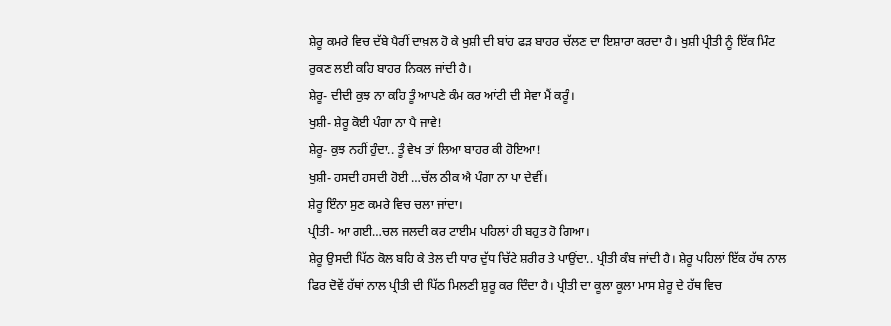ਸ਼ੇਰੂ ਕਮਰੇ ਵਿਚ ਦੱਬੇ ਪੈਰੀਂ ਦਾਖ਼ਲ ਹੋ ਕੇ ਖੁਸ਼ੀ ਦੀ ਬਾਂਹ ਫੜ ਬਾਹਰ ਚੱਲਣ ਦਾ ਇਸ਼ਾਰਾ ਕਰਦਾ ਹੈ। ਖੁਸ਼ੀ ਪ੍ਰੀਤੀ ਨੂੰ ਇੱਕ ਮਿੰਟ ਰੁਕਣ ਲਈ ਕਹਿ ਬਾਹਰ ਨਿਕਲ ਜਾਂਦੀ ਹੈ।
ਸ਼ੇਰੂ- ਦੀਦੀ ਕੁਝ ਨਾ ਕਹਿ ਤੂੰ ਆਪਣੇ ਕੰਮ ਕਰ ਆਂਟੀ ਦੀ ਸੇਵਾ ਮੈਂ ਕਰੂੰ।
ਖੁਸ਼ੀ- ਸ਼ੇਰੂ ਕੋਈ ਪੰਗਾ ਨਾ ਪੈ ਜਾਵੇ!
ਸ਼ੇਰੂ- ਕੁਝ ਨਹੀਂ ਹੁੰਦਾ.. ਤੂੰ ਵੇਖ ਤਾਂ ਲਿਆ ਬਾਹਰ ਕੀ ਹੋਇਆ!
ਖੁਸ਼ੀ- ਹਸਦੀ ਹਸਦੀ ਹੋਈ …ਚੱਲ ਠੀਕ ਐ ਪੰਗਾ ਨਾ ਪਾ ਦੇਵੀਂ।
ਸ਼ੇਰੂ ਇੰਨਾ ਸੁਣ ਕਮਰੇ ਵਿਚ ਚਲਾ ਜਾਂਦਾ।
ਪ੍ਰੀਤੀ- ਆ ਗਈ…ਚਲ ਜਲਦੀ ਕਰ ਟਾਈਮ ਪਹਿਲਾਂ ਹੀ ਬਹੁਤ ਹੋ ਗਿਆ।
ਸ਼ੇਰੂ ਉਸਦੀ ਪਿੱਠ ਕੋਲ ਬਹਿ ਕੇ ਤੇਲ ਦੀ ਧਾਰ ਦੁੱਧ ਚਿੱਟੇ ਸ਼ਰੀਰ ਤੇ ਪਾਉਂਦਾ.. ਪ੍ਰੀਤੀ ਕੰਬ ਜਾਂਦੀ ਹੈ। ਸ਼ੇਰੂ ਪਹਿਲਾਂ ਇੱਕ ਹੱਥ ਨਾਲ ਫਿਰ ਦੋਵੇਂ ਹੱਥਾਂ ਨਾਲ ਪ੍ਰੀਤੀ ਦੀ ਪਿੱਠ ਮਿਲਣੀ ਸ਼ੁਰੂ ਕਰ ਦਿੰਦਾ ਹੈ। ਪ੍ਰੀਤੀ ਦਾ ਕੂਲਾ ਕੂਲਾ ਮਾਸ ਸ਼ੇਰੂ ਦੇ ਹੱਥ ਵਿਚ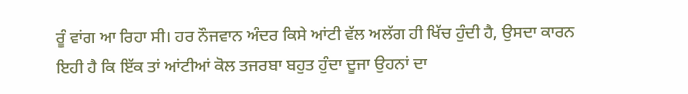ਰੂੰ ਵਾਂਗ ਆ ਰਿਹਾ ਸੀ। ਹਰ ਨੌਜਵਾਨ ਅੰਦਰ ਕਿਸੇ ਆਂਟੀ ਵੱਲ ਅਲੱਗ ਹੀ ਖਿੱਚ ਹੁੰਦੀ ਹੈ, ਉਸਦਾ ਕਾਰਨ ਇਹੀ ਹੈ ਕਿ ਇੱਕ ਤਾਂ ਆਂਟੀਆਂ ਕੋਲ ਤਜਰਬਾ ਬਹੁਤ ਹੁੰਦਾ ਦੂਜਾ ਉਹਨਾਂ ਦਾ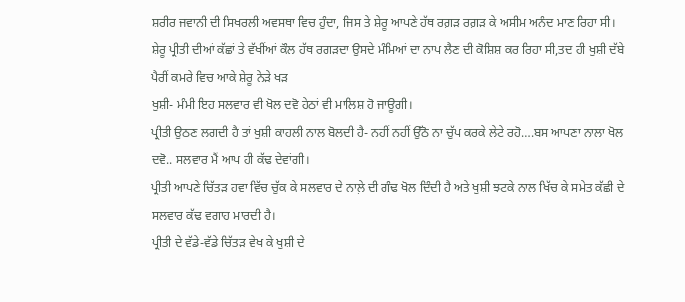ਸ਼ਰੀਰ ਜਵਾਨੀ ਦੀ ਸਿਖਰਲੀ ਅਵਸਥਾ ਵਿਚ ਹੁੰਦਾ, ਜਿਸ ਤੇ ਸ਼ੇਰੂ ਆਪਣੇ ਹੱਥ ਰਗ਼ੜ ਰਗ਼ੜ ਕੇ ਅਸੀਮ ਅਨੰਦ ਮਾਣ ਰਿਹਾ ਸੀ।
ਸ਼ੇਰੂ ਪ੍ਰੀਤੀ ਦੀਆਂ ਕੱਛਾਂ ਤੇ ਵੱਖੀਂਆਂ ਕੌਲ ਹੱਥ ਰਗੜਦਾ ਉਸਦੇ ਮੰਮਿਆਂ ਦਾ ਨਾਪ ਲੈਣ ਦੀ ਕੋਸ਼ਿਸ਼ ਕਰ ਰਿਹਾ ਸੀ,ਤਦ ਹੀ ਖੁਸ਼ੀ ਦੱਬੇ ਪੈਰੀਂ ਕਮਰੇ ਵਿਚ ਆਕੇ ਸ਼ੇਰੂ ਨੇੜੇ ਖੜ
ਖੁਸ਼ੀ- ਮੰਮੀ ਇਹ ਸਲਵਾਰ ਵੀ ਖੋਲ ਦਵੋ ਹੇਠਾਂ ਵੀ ਮਾਲਿਸ਼ ਹੋ ਜਾਊਗੀ।
ਪ੍ਰੀਤੀ ਉਠਣ ਲਗਦੀ ਹੈ ਤਾਂ ਖੁਸ਼ੀ ਕਾਹਲੀ ਨਾਲ ਬੋਲਦੀ ਹੈ- ਨਹੀਂ ਨਹੀਂ ਉੱਠੋ ਨਾ ਚੁੱਪ ਕਰਕੇ ਲੇਟੇ ਰਹੋ….ਬਸ ਆਪਣਾ ਨਾਲਾ ਖੋਲ ਦਵੋ.. ਸਲਵਾਰ ਮੈਂ ਆਪ ਹੀ ਕੱਢ ਦੇਵਾਂਗੀ।
ਪ੍ਰੀਤੀ ਆਪਣੇ ਚਿੱਤੜ ਹਵਾ ਵਿੱਚ ਚੁੱਕ ਕੇ ਸਲਵਾਰ ਦੇ ਨਾਲ਼ੇ ਦੀ ਗੰਢ ਖੋਲ ਦਿੰਦੀ ਹੈ ਅਤੇ ਖੁਸ਼ੀ ਝਟਕੇ ਨਾਲ ਖਿੱਚ ਕੇ ਸਮੇਤ ਕੱਛੀ ਦੇ ਸਲਵਾਰ ਕੱਢ ਵਗਾਹ ਮਾਰਦੀ ਹੈ।
ਪ੍ਰੀਤੀ ਦੇ ਵੱਡੇ-ਵੱਡੇ ਚਿੱਤੜ ਵੇਖ ਕੇ ਖੁਸ਼ੀ ਦੇ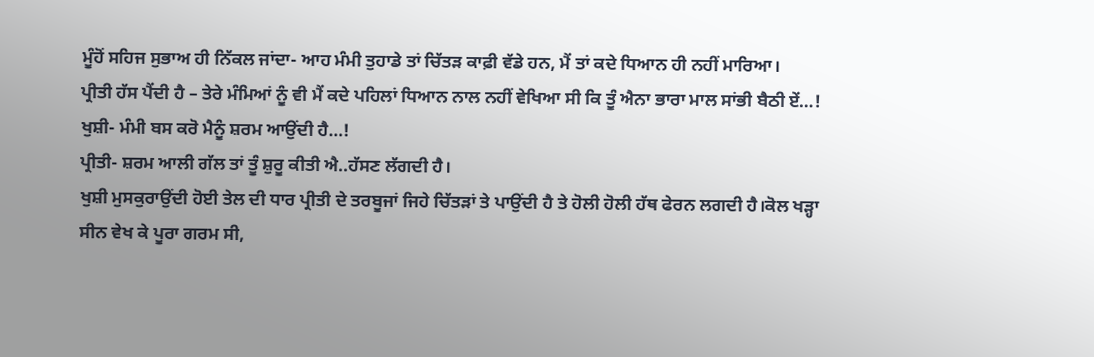ਮੂੰਹੋਂ ਸਹਿਜ ਸੁਭਾਅ ਹੀ ਨਿੱਕਲ ਜਾਂਦਾ- ਆਹ ਮੰਮੀ ਤੁਹਾਡੇ ਤਾਂ ਚਿੱਤੜ ਕਾਫ਼ੀ ਵੱਡੇ ਹਨ, ਮੈਂ ਤਾਂ ਕਦੇ ਧਿਆਨ ਹੀ ਨਹੀਂ ਮਾਰਿਆ।
ਪ੍ਰੀਤੀ ਹੱਸ ਪੈਂਦੀ ਹੈ – ਤੇਰੇ ਮੰਮਿਆਂ ਨੂੰ ਵੀ ਮੈਂ ਕਦੇ ਪਹਿਲਾਂ ਧਿਆਨ ਨਾਲ ਨਹੀਂ ਵੇਖਿਆ ਸੀ ਕਿ ਤੂੰ ਐਨਾ ਭਾਰਾ ਮਾਲ ਸਾਂਭੀ ਬੈਠੀ ਏਂ…!
ਖੁਸ਼ੀ- ਮੰਮੀ ਬਸ ਕਰੋ ਮੈਨੂੰ ਸ਼ਰਮ ਆਉਂਦੀ ਹੈ…!
ਪ੍ਰੀਤੀ- ਸ਼ਰਮ ਆਲੀ ਗੱਲ ਤਾਂ ਤੂੰ ਸ਼ੁਰੂ ਕੀਤੀ ਐ..ਹੱਸਣ ਲੱਗਦੀ ਹੈ।
ਖੁਸ਼ੀ ਮੁਸਕੁਰਾਉਂਦੀ ਹੋਈ ਤੇਲ ਦੀ ਧਾਰ ਪ੍ਰੀਤੀ ਦੇ ਤਰਬੂਜਾਂ ਜਿਹੇ ਚਿੱਤੜਾਂ ਤੇ ਪਾਉਂਦੀ ਹੈ ਤੇ ਹੋਲੀ ਹੋਲੀ ਹੱਥ ਫੇਰਨ ਲਗਦੀ ਹੈ।ਕੋਲ ਖੜ੍ਹਾ ਸੀਨ ਵੇਖ ਕੇ ਪੂਰਾ ਗਰਮ ਸੀ,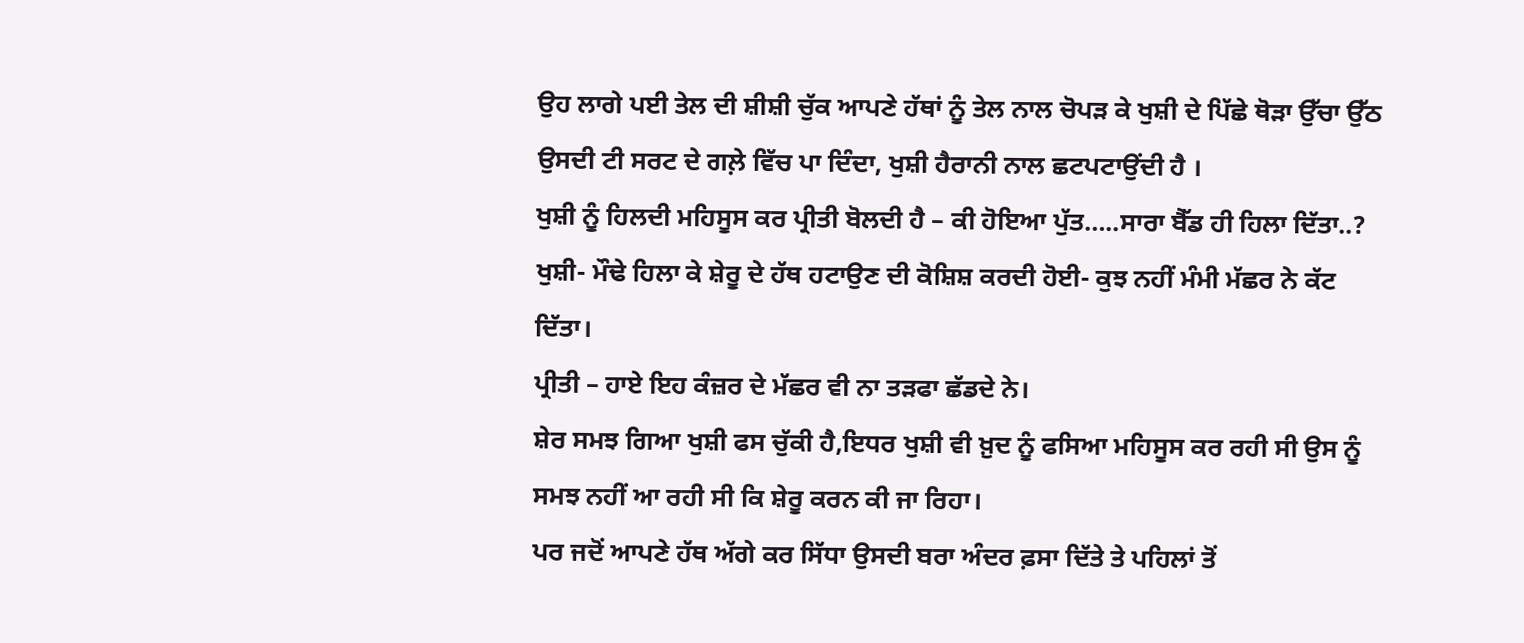ਉਹ ਲਾਗੇ ਪਈ ਤੇਲ ਦੀ ਸ਼ੀਸ਼ੀ ਚੁੱਕ ਆਪਣੇ ਹੱਥਾਂ ਨੂੰ ਤੇਲ ਨਾਲ ਚੋਪੜ ਕੇ ਖੁਸ਼ੀ ਦੇ ਪਿੱਛੇ ਥੋੜਾ ਉੱਚਾ ਉੱਠ ਉਸਦੀ ਟੀ ਸਰਟ ਦੇ ਗਲ਼ੇ ਵਿੱਚ ਪਾ ਦਿੰਦਾ, ਖੁਸ਼ੀ ਹੈਰਾਨੀ ਨਾਲ ਛਟਪਟਾਉਂਦੀ ਹੈ ।
ਖੁਸ਼ੀ ਨੂੰ ਹਿਲਦੀ ਮਹਿਸੂਸ ਕਰ ਪ੍ਰੀਤੀ ਬੋਲਦੀ ਹੈ – ਕੀ ਹੋਇਆ ਪੁੱਤ…..ਸਾਰਾ ਬੈੱਡ ਹੀ ਹਿਲਾ ਦਿੱਤਾ..?
ਖੁਸ਼ੀ- ਮੌਢੇ ਹਿਲਾ ਕੇ ਸ਼ੇਰੂ ਦੇ ਹੱਥ ਹਟਾਉਣ ਦੀ ਕੋਸ਼ਿਸ਼ ਕਰਦੀ ਹੋਈ- ਕੁਝ ਨਹੀਂ ਮੰਮੀ ਮੱਛਰ ਨੇ ਕੱਟ ਦਿੱਤਾ।
ਪ੍ਰੀਤੀ – ਹਾਏ ਇਹ ਕੰਜ਼ਰ ਦੇ ਮੱਛਰ ਵੀ ਨਾ ਤੜਫਾ ਛੱਡਦੇ ਨੇ।
ਸ਼ੇਰ ਸਮਝ ਗਿਆ ਖੁਸ਼ੀ ਫਸ ਚੁੱਕੀ ਹੈ,ਇਧਰ ਖੁਸ਼ੀ ਵੀ ਖ਼ੁਦ ਨੂੰ ਫਸਿਆ ਮਹਿਸੂਸ ਕਰ ਰਹੀ ਸੀ ਉਸ ਨੂੰ ਸਮਝ ਨਹੀਂ ਆ ਰਹੀ ਸੀ ਕਿ ਸ਼ੇਰੂ ਕਰਨ ਕੀ ਜਾ ਰਿਹਾ।
ਪਰ ਜਦੋਂ ਆਪਣੇ ਹੱਥ ਅੱਗੇ ਕਰ ਸਿੱਧਾ ਉਸਦੀ ਬਰਾ ਅੰਦਰ ਫ਼ਸਾ ਦਿੱਤੇ ਤੇ ਪਹਿਲਾਂ ਤੋਂ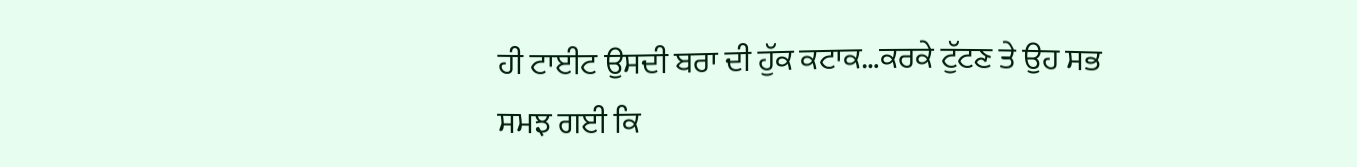ਹੀ ਟਾਈਟ ਉਸਦੀ ਬਰਾ ਦੀ ਹੁੱਕ ਕਟਾਕ…ਕਰਕੇ ਟੁੱਟਣ ਤੇ ਉਹ ਸਭ ਸਮਝ ਗਈ ਕਿ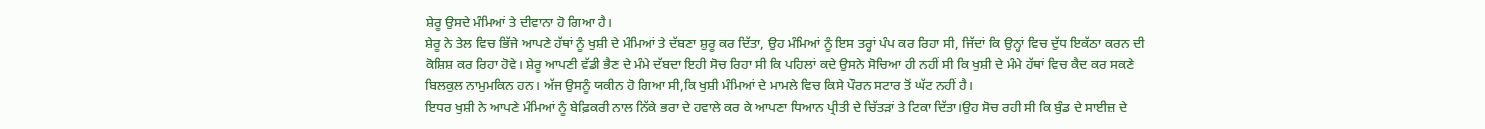ਸ਼ੇਰੂ ਉਸਦੇ ਮੰਮਿਆਂ ਤੇ ਦੀਵਾਨਾ ਹੋ ਗਿਆ ਹੈ।
ਸ਼ੇਰੂ ਨੇ ਤੇਲ ਵਿਚ ਭਿੱਜੇ ਆਪਣੇ ਹੱਥਾਂ ਨੂੰ ਖੁਸ਼ੀ ਦੇ ਮੰਮਿਆਂ ਤੇ ਦੱਬਣਾ ਸ਼ੁਰੂ ਕਰ ਦਿੱਤਾ, ਉਹ ਮੰਮਿਆਂ ਨੂੰ ਇਸ ਤਰ੍ਹਾਂ ਪੰਪ ਕਰ ਰਿਹਾ ਸੀ, ਜਿੱਦਾਂ ਕਿ ਉਨ੍ਹਾਂ ਵਿਚ ਦੁੱਧ ਇਕੱਠਾ ਕਰਨ ਦੀ ਕੋਸ਼ਿਸ਼ ਕਰ ਰਿਹਾ ਹੋਵੇ। ਸ਼ੇਰੂ ਆਪਣੀ ਵੱਡੀ ਭੈਣ ਦੇ ਮੰਮੇ ਦੱਬਦਾ ਇਹੀ ਸੋਚ ਰਿਹਾ ਸੀ ਕਿ ਪਹਿਲਾਂ ਕਦੇ ਉਸਨੇ ਸੋਚਿਆ ਹੀ ਨਹੀਂ ਸੀ ਕਿ ਖੁਸ਼ੀ ਦੇ ਮੰਮੇ ਹੱਥਾਂ ਵਿਚ ਕੈਦ ਕਰ ਸਕਣੇ ਬਿਲਕੁਲ ਨਾਮੁਮਕਿਨ ਹਨ। ਅੱਜ ਉਸਨੂੰ ਯਕੀਨ ਹੋ ਗਿਆ ਸੀ,ਕਿ ਖੁਸ਼ੀ ਮੰਮਿਆਂ ਦੇ ਮਾਮਲੇ ਵਿਚ ਕਿਸੇ ਪੌਰਨ ਸਟਾਰ ਤੋਂ ਘੱਟ ਨਹੀਂ ਹੈ।
ਇਧਰ ਖੁਸ਼ੀ ਨੇ ਆਪਣੇ ਮੰਮਿਆਂ ਨੂੰ ਬੇਫ਼ਿਕਰੀ ਨਾਲ ਨਿੱਕੇ ਭਰਾ ਦੇ ਹਵਾਲੇ ਕਰ ਕੇ ਆਪਣਾ ਧਿਆਨ ਪ੍ਰੀਤੀ ਦੇ ਚਿੱਤੜਾਂ ਤੇ ਟਿਕਾ ਦਿੱਤਾ।ਉਹ ਸੋਚ ਰਹੀ ਸੀ ਕਿ ਬੁੰਡ ਦੇ ਸਾਈਜ਼ ਦੇ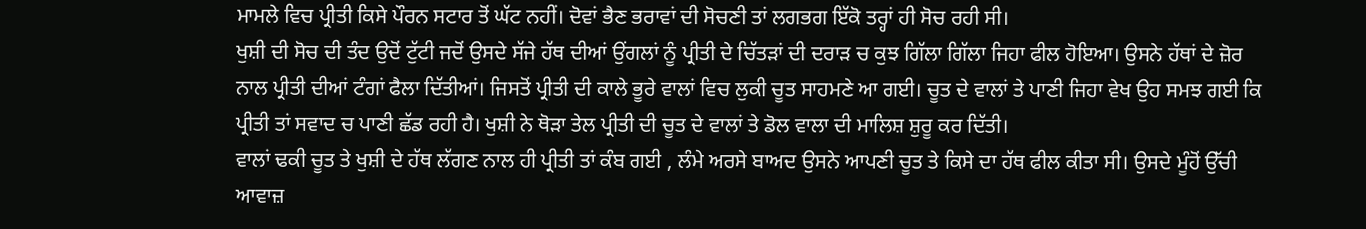ਮਾਮਲੇ ਵਿਚ ਪ੍ਰੀਤੀ ਕਿਸੇ ਪੌਰਨ ਸਟਾਰ ਤੋਂ ਘੱਟ ਨਹੀਂ। ਦੋਵਾਂ ਭੈਣ ਭਰਾਵਾਂ ਦੀ ਸੋਚਣੀ ਤਾਂ ਲਗਭਗ ਇੱਕੋ ਤਰ੍ਹਾਂ ਹੀ ਸੋਚ ਰਹੀ ਸੀ।
ਖੁਸ਼ੀ ਦੀ ਸੋਚ ਦੀ ਤੰਦ ਉਦੋਂ ਟੁੱਟੀ ਜਦੋਂ ਉਸਦੇ ਸੱਜੇ ਹੱਥ ਦੀਆਂ ਉਂਗਲਾਂ ਨੂੰ ਪ੍ਰੀਤੀ ਦੇ ਚਿੱਤੜਾਂ ਦੀ ਦਰਾੜ ਚ ਕੁਝ ਗਿੱਲਾ ਗਿੱਲਾ ਜਿਹਾ ਫੀਲ ਹੋਇਆ। ਉਸਨੇ ਹੱਥਾਂ ਦੇ ਜ਼ੋਰ ਨਾਲ ਪ੍ਰੀਤੀ ਦੀਆਂ ਟੰਗਾਂ ਫੈਲਾ ਦਿੱਤੀਆਂ। ਜਿਸਤੋਂ ਪ੍ਰੀਤੀ ਦੀ ਕਾਲੇ ਭੂਰੇ ਵਾਲਾਂ ਵਿਚ ਲੁਕੀ ਚੂਤ ਸਾਹਮਣੇ ਆ ਗਈ। ਚੂਤ ਦੇ ਵਾਲਾਂ ਤੇ ਪਾਣੀ ਜਿਹਾ ਵੇਖ ਉਹ ਸਮਝ ਗਈ ਕਿ ਪ੍ਰੀਤੀ ਤਾਂ ਸਵਾਦ ਚ ਪਾਣੀ ਛੱਡ ਰਹੀ ਹੈ। ਖੁਸ਼ੀ ਨੇ ਥੋੜਾ ਤੇਲ ਪ੍ਰੀਤੀ ਦੀ ਚੂਤ ਦੇ ਵਾਲਾਂ ਤੇ ਡੋਲ ਵਾਲਾ ਦੀ ਮਾਲਿਸ਼ ਸ਼ੁਰੂ ਕਰ ਦਿੱਤੀ।
ਵਾਲਾਂ ਢਕੀ ਚੂਤ ਤੇ ਖੁਸ਼ੀ ਦੇ ਹੱਥ ਲੱਗਣ ਨਾਲ ਹੀ ਪ੍ਰੀਤੀ ਤਾਂ ਕੰਬ ਗਈ , ਲੰਮੇ ਅਰਸੇ ਬਾਅਦ ਉਸਨੇ ਆਪਣੀ ਚੂਤ ਤੇ ਕਿਸੇ ਦਾ ਹੱਥ ਫੀਲ ਕੀਤਾ ਸੀ। ਉਸਦੇ ਮੂੰਹੋਂ ਉੱਚੀ ਆਵਾਜ਼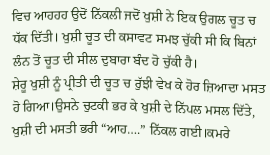ਵਿਚ ਆਹਹਹ ਉਦੋਂ ਨਿੱਕਲੀ ਜਦੋਂ ਖੁਸ਼ੀ ਨੇ ਇਕ ਉਗਲ ਚੂਤ ਚ ਧੱਕ ਦਿੱਤੀ। ਖੁਸ਼ੀ ਚੂਤ ਦੀ ਕਸਾਵਟ ਸਮਝ ਚੁੱਕੀ ਸੀ ਕਿ ਬਿਨਾਂ ਲੰਨ ਤੋਂ ਚੂਤ ਦੀ ਸੀਲ ਦੁਬਾਰਾ ਬੰਦ ਹੋ ਚੁੱਕੀ ਹੈ।
ਸ਼ੇਰੂ ਖੁਸ਼ੀ ਨੂੰ ਪ੍ਰੀਤੀ ਦੀ ਚੂਤ ਚ ਰੁੱਝੀ ਵੇਖ ਕੇ ਹੋਰ ਜ਼ਿਆਦਾ ਮਸਤ ਹੋ ਗਿਆ।ਉਸਨੇ ਚੁਟਕੀ ਭਰ ਕੇ ਖੁਸ਼ੀ ਦੇ ਨਿੱਪਲ ਮਸਲ ਦਿੱਤੇ, ਖੁਸ਼ੀ ਦੀ ਮਸਤੀ ਭਰੀ “ਆਹ….” ਨਿੱਕਲ ਗਈ।ਕਮਰੇ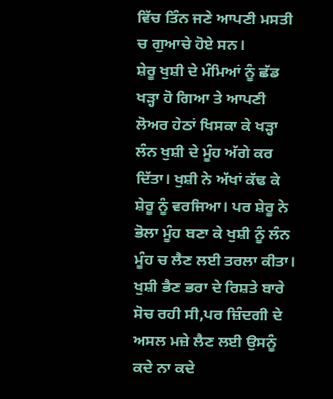ਵਿੱਚ ਤਿੰਨ ਜਣੇ ਆਪਣੀ ਮਸਤੀ ਚ ਗੁਆਚੇ ਹੋਏ ਸਨ।
ਸ਼ੇਰੂ ਖੁਸ਼ੀ ਦੇ ਮੰਮਿਆਂ ਨੂੰ ਛੱਡ ਖੜ੍ਹਾ ਹੋ ਗਿਆ ਤੇ ਆਪਣੀ ਲੋਅਰ ਹੇਠਾਂ ਖਿਸਕਾ ਕੇ ਖੜ੍ਹਾ ਲੰਨ ਖੁਸ਼ੀ ਦੇ ਮੂੰਹ ਅੱਗੇ ਕਰ ਦਿੱਤਾ। ਖੁਸ਼ੀ ਨੇ ਅੱਖਾਂ ਕੱਢ ਕੇ ਸ਼ੇਰੂ ਨੂੰ ਵਰਜਿਆ। ਪਰ ਸ਼ੇਰੂ ਨੇ ਭੋਲਾ ਮੂੰਹ ਬਣਾ ਕੇ ਖੁਸ਼ੀ ਨੂੰ ਲੰਨ ਮੂੰਹ ਚ ਲੈਣ ਲਈ ਤਰਲਾ ਕੀਤਾ। ਖੁਸ਼ੀ ਭੈਣ ਭਰਾ ਦੇ ਰਿਸ਼ਤੇ ਬਾਰੇ ਸੋਚ ਰਹੀ ਸੀ,ਪਰ ਜ਼ਿੰਦਗੀ ਦੇ ਅਸਲ ਮਜ਼ੇ ਲੈਣ ਲਈ ਉਸਨੂੰ ਕਦੇ ਨਾ ਕਦੇ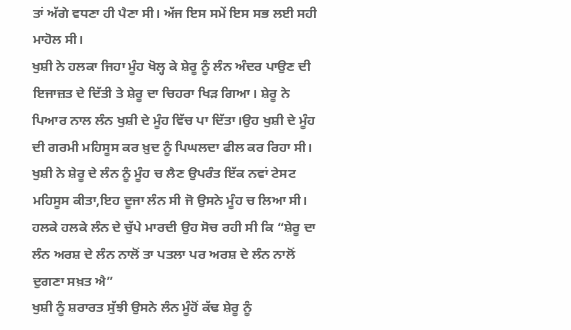ਤਾਂ ਅੱਗੇ ਵਧਣਾ ਹੀ ਪੈਣਾ ਸੀ। ਅੱਜ ਇਸ ਸਮੇਂ ਇਸ ਸਭ ਲਈ ਸਹੀ ਮਾਹੋਲ ਸੀ।
ਖੁਸ਼ੀ ਨੇ ਹਲਕਾ ਜਿਹਾ ਮੂੰਹ ਖੋਲ੍ਹ ਕੇ ਸ਼ੇਰੂ ਨੂੰ ਲੰਨ ਅੰਦਰ ਪਾਉਣ ਦੀ ਇਜਾਜ਼ਤ ਦੇ ਦਿੱਤੀ ਤੇ ਸ਼ੇਰੂ ਦਾ ਚਿਹਰਾ ਖਿੜ ਗਿਆ। ਸ਼ੇਰੂ ਨੇ ਪਿਆਰ ਨਾਲ ਲੰਨ ਖੁਸ਼ੀ ਦੇ ਮੂੰਹ ਵਿੱਚ ਪਾ ਦਿੱਤਾ।ਉਹ ਖੁਸ਼ੀ ਦੇ ਮੂੰਹ ਦੀ ਗਰਮੀ ਮਹਿਸੂਸ ਕਰ ਖ਼ੁਦ ਨੂੰ ਪਿਘਲਦਾ ਫੀਲ ਕਰ ਰਿਹਾ ਸੀ।
ਖੁਸ਼ੀ ਨੇ ਸ਼ੇਰੂ ਦੇ ਲੰਨ ਨੂੰ ਮੂੰਹ ਚ ਲੈਣ ਉਪਰੰਤ ਇੱਕ ਨਵਾਂ ਟੇਸਟ ਮਹਿਸੂਸ ਕੀਤਾ,ਇਹ ਦੂਜਾ ਲੰਨ ਸੀ ਜੋ ਉਸਨੇ ਮੂੰਹ ਚ ਲਿਆ ਸੀ। ਹਲਕੇ ਹਲਕੇ ਲੰਨ ਦੇ ਚੁੱਪੇ ਮਾਰਦੀ ਉਹ ਸੋਚ ਰਹੀ ਸੀ ਕਿ “ਸ਼ੇਰੂ ਦਾ ਲੰਨ ਅਰਸ਼ ਦੇ ਲੰਨ ਨਾਲੋਂ ਤਾ ਪਤਲਾ ਪਰ ਅਰਸ਼ ਦੇ ਲੰਨ ਨਾਲੋਂ ਦੁਗਣਾ ਸਖ਼ਤ ਐ”
ਖੁਸ਼ੀ ਨੂੰ ਸ਼ਰਾਰਤ ਸੁੱਝੀ ਉਸਨੇ ਲੰਨ ਮੂੰਹੋਂ ਕੱਢ ਸ਼ੇਰੂ ਨੂੰ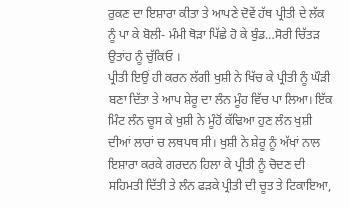ਰੁਕਣ ਦਾ ਇਸ਼ਾਰਾ ਕੀਤਾ ਤੇ ਆਪਣੇ ਦੋਵੇਂ ਹੱਥ ਪ੍ਰੀਤੀ ਦੇ ਲੱਕ ਨੂੰ ਪਾ ਕੇ ਬੋਲੀ- ਮੰਮੀ ਥੋੜਾ ਪਿੱਛੇ ਹੋ ਕੇ ਬੁੰਡ…ਸੋਰੀ ਚਿੱਤੜ ਉਤਾਂਹ ਨੂੰ ਚੁੱਕਿਓ ।
ਪ੍ਰੀਤੀ ਇਉਂ ਹੀ ਕਰਨ ਲੱਗੀ ਖੁਸ਼ੀ ਨੇ ਖਿੱਚ ਕੇ ਪ੍ਰੀਤੀ ਨੂੰ ਘੌੜੀ ਬਣਾ ਦਿੱਤਾ ਤੇ ਆਪ ਸ਼ੇਰੂ ਦਾ ਲੰਨ ਮੂੰਹ ਵਿੱਚ ਪਾ ਲਿਆ। ਇੱਕ ਮਿੰਟ ਲੰਨ ਚੂਸ ਕੇ ਖੁਸ਼ੀ ਨੇ ਮੂੰਹੋਂ ਕੱਢਿਆ ਹੁਣ ਲੰਨ ਖੁਸ਼ੀ ਦੀਆਂ ਲਾਰਾਂ ਚ ਲਥਪਥ ਸੀ। ਖੁਸ਼ੀ ਨੇ ਸ਼ੇਰੂ ਨੂੰ ਅੱਖਾਂ ਨਾਲ ਇਸ਼ਾਰਾ ਕਰਕੇ ਗਰਦਨ ਹਿਲਾ ਕੇ ਪ੍ਰੀਤੀ ਨੂੰ ਚੋਦਣ ਦੀ ਸਹਿਮਤੀ ਦਿੱਤੀ ਤੇ ਲੰਨ ਫੜਕੇ ਪ੍ਰੀਤੀ ਦੀ ਚੂਤ ਤੇ ਟਿਕਾਇਆ,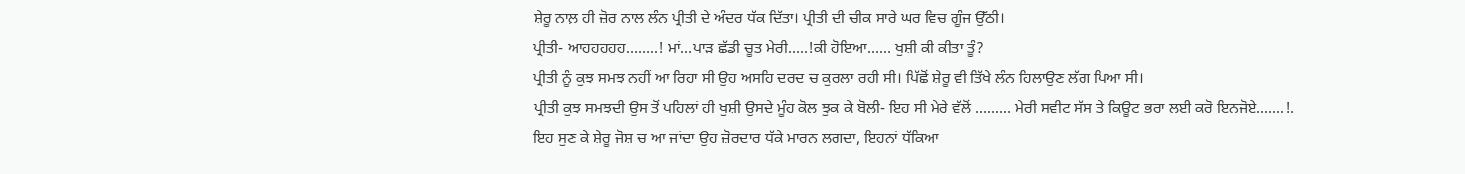ਸ਼ੇਰੂ ਨਾਲ਼ ਹੀ ਜ਼ੋਰ ਨਾਲ ਲੰਨ ਪ੍ਰੀਤੀ ਦੇ ਅੰਦਰ ਧੱਕ ਦਿੱਤਾ। ਪ੍ਰੀਤੀ ਦੀ ਚੀਕ ਸਾਰੇ ਘਰ ਵਿਚ ਗੂੰਜ ਉੱਠੀ।
ਪ੍ਰੀਤੀ- ਆਹਹਹਹਹ……..! ਮਾਂ…ਪਾੜ ਛੱਡੀ ਚੂਤ ਮੇਰੀ…..!ਕੀ ਹੋਇਆ…… ਖੁਸ਼ੀ ਕੀ ਕੀਤਾ ਤੂੰ?
ਪ੍ਰੀਤੀ ਨੂੰ ਕੁਝ ਸਮਝ ਨਹੀਂ ਆ ਰਿਹਾ ਸੀ ਉਹ ਅਸਹਿ ਦਰਦ ਚ ਕੁਰਲਾ ਰਹੀ ਸੀ। ਪਿੱਛੋਂ ਸ਼ੇਰੂ ਵੀ ਤਿੱਖੇ ਲੰਨ ਹਿਲਾਉਣ ਲੱਗ ਪਿਆ ਸੀ।
ਪ੍ਰੀਤੀ ਕੁਝ ਸਮਝਦੀ ਉਸ ਤੋਂ ਪਹਿਲਾਂ ਹੀ ਖੁਸ਼ੀ ਉਸਦੇ ਮੂੰਹ ਕੋਲ ਝੁਕ ਕੇ ਬੋਲੀ- ਇਹ ਸੀ ਮੇਰੇ ਵੱਲੋਂ ……… ਮੇਰੀ ਸਵੀਟ ਸੱਸ ਤੇ ਕਿਊਟ ਭਰਾ ਲਈ ਕਰੋ ਇਨਜੋਏ…….!.
ਇਹ ਸੁਣ ਕੇ ਸ਼ੇਰੂ ਜੋਸ਼ ਚ ਆ ਜਾਂਦਾ ਉਹ ਜ਼ੋਰਦਾਰ ਧੱਕੇ ਮਾਰਨ ਲਗਦਾ, ਇਹਨਾਂ ਧੱਕਿਆ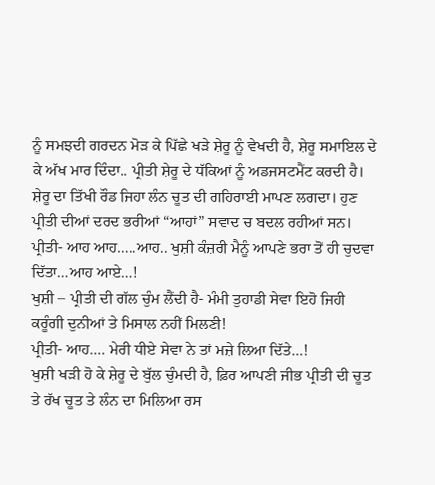ਨੂੰ ਸਮਝਦੀ ਗਰਦਨ ਮੋੜ ਕੇ ਪਿੱਛੇ ਖੜੇ ਸ਼ੇਰੂ ਨੂੰ ਵੇਖਦੀ ਹੈ, ਸ਼ੇਰੂ ਸਮਾਇਲ ਦੇ ਕੇ ਅੱਖ ਮਾਰ ਦਿੰਦਾ.. ਪ੍ਰੀਤੀ ਸ਼ੇਰੂ ਦੇ ਧੱਕਿਆਂ ਨੂੰ ਅਡਜਸਟਮੈਂਟ ਕਰਦੀ ਹੈ। ਸ਼ੇਰੂ ਦਾ ਤਿੱਖੀ ਰੌਡ ਜਿਹਾ ਲੰਨ ਚੂਤ ਦੀ ਗਹਿਰਾਈ ਮਾਪਣ ਲਗਦਾ। ਹੁਣ ਪ੍ਰੀਤੀ ਦੀਆਂ ਦਰਦ ਭਰੀਆਂ “ਆਹਾਂ” ਸਵਾਦ ਚ ਬਦਲ ਰਹੀਆਂ ਸਨ।
ਪ੍ਰੀਤੀ- ਆਹ ਆਹ…..ਆਹ.. ਖੁਸ਼ੀ ਕੰਜ਼ਰੀ ਮੈਨੂੰ ਆਪਣੇ ਭਰਾ ਤੋਂ ਹੀ ਚੁਦਵਾ ਦਿੱਤਾ…ਆਹ ਆਏ…!
ਖੁਸ਼ੀ – ਪ੍ਰੀਤੀ ਦੀ ਗੱਲ ਚੁੰਮ ਲੈਂਦੀ ਹੈ- ਮੰਮੀ ਤੁਹਾਡੀ ਸੇਵਾ ਇਹੋ ਜਿਹੀ ਕਰੂੰਗੀ ਦੁਨੀਆਂ ਤੇ ਮਿਸਾਲ ਨਹੀਂ ਮਿਲਣੀ!
ਪ੍ਰੀਤੀ- ਆਹ…. ਮੇਰੀ ਧੀਏ ਸੇਵਾ ਨੇ ਤਾਂ ਮਜ਼ੇ ਲਿਆ ਦਿੱਤੇ…!
ਖੁਸ਼ੀ ਖੜੀ ਹੋ ਕੇ ਸ਼ੇਰੂ ਦੇ ਬੁੱਲ ਚੁੰਮਦੀ ਹੈ, ਫ਼ਿਰ ਆਪਣੀ ਜੀਭ ਪ੍ਰੀਤੀ ਦੀ ਚੂਤ ਤੇ ਰੱਖ ਚੂਤ ਤੇ ਲੰਨ ਦਾ ਮਿਲਿਆ ਰਸ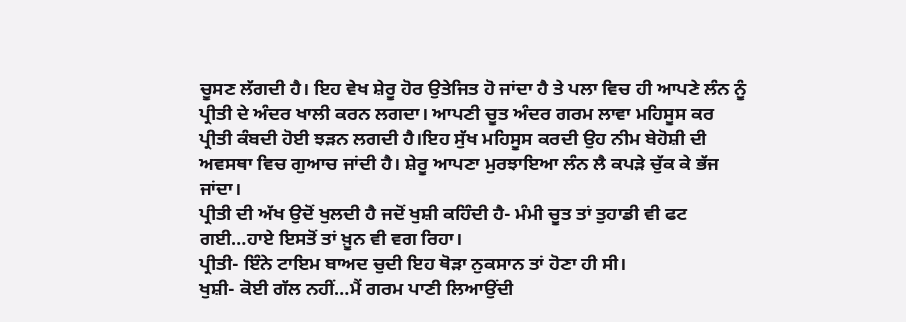ਚੂਸਣ ਲੱਗਦੀ ਹੈ। ਇਹ ਵੇਖ ਸ਼ੇਰੂ ਹੋਰ ਉਤੇਜਿਤ ਹੋ ਜਾਂਦਾ ਹੈ ਤੇ ਪਲਾ ਵਿਚ ਹੀ ਆਪਣੇ ਲੰਨ ਨੂੰ ਪ੍ਰੀਤੀ ਦੇ ਅੰਦਰ ਖਾਲੀ ਕਰਨ ਲਗਦਾ। ਆਪਣੀ ਚੂਤ ਅੰਦਰ ਗਰਮ ਲਾਵਾ ਮਹਿਸੂਸ ਕਰ ਪ੍ਰੀਤੀ ਕੰਬਦੀ ਹੋਈ ਝੜਨ ਲਗਦੀ ਹੈ।ਇਹ ਸੁੱਖ ਮਹਿਸੂਸ ਕਰਦੀ ਉਹ ਨੀਮ ਬੇਹੋਸ਼ੀ ਦੀ ਅਵਸਥਾ ਵਿਚ ਗੁਆਚ ਜਾਂਦੀ ਹੈ। ਸ਼ੇਰੂ ਆਪਣਾ ਮੁਰਝਾਇਆ ਲੰਨ ਲੈ ਕਪੜੇ ਚੁੱਕ ਕੇ ਭੱਜ ਜਾਂਦਾ।
ਪ੍ਰੀਤੀ ਦੀ ਅੱਖ ਉਦੋਂ ਖੁਲਦੀ ਹੈ ਜਦੋਂ ਖੁਸ਼ੀ ਕਹਿੰਦੀ ਹੈ- ਮੰਮੀ ਚੂਤ ਤਾਂ ਤੁਹਾਡੀ ਵੀ ਫਟ ਗਈ…ਹਾਏ ਇਸਤੋਂ ਤਾਂ ਖ਼ੂਨ ਵੀ ਵਗ ਰਿਹਾ।
ਪ੍ਰੀਤੀ- ਇੰਨੇ ਟਾਇਮ ਬਾਅਦ ਚੁਦੀ ਇਹ ਥੋੜਾ ਨੁਕਸਾਨ ਤਾਂ ਹੋਣਾ ਹੀ ਸੀ।
ਖੁਸ਼ੀ- ਕੋਈ ਗੱਲ ਨਹੀਂ…ਮੈਂ ਗਰਮ ਪਾਣੀ ਲਿਆਉਂਦੀ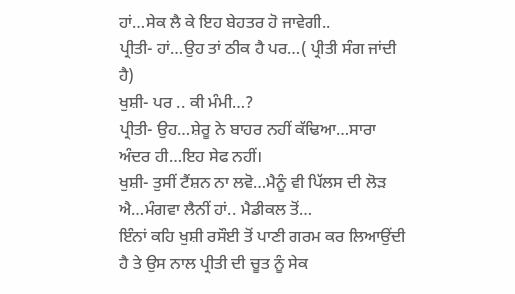ਹਾਂ…ਸੇਕ ਲੈ ਕੇ ਇਹ ਬੇਹਤਰ ਹੋ ਜਾਵੇਗੀ..
ਪ੍ਰੀਤੀ- ਹਾਂ…ਉਹ ਤਾਂ ਠੀਕ ਹੈ ਪਰ…( ਪ੍ਰੀਤੀ ਸੰਗ ਜਾਂਦੀ ਹੈ)
ਖੁਸ਼ੀ- ਪਰ .. ਕੀ ਮੰਮੀ…?
ਪ੍ਰੀਤੀ- ਉਹ…ਸ਼ੇਰੂ ਨੇ ਬਾਹਰ ਨਹੀਂ ਕੱਢਿਆ…ਸਾਰਾ ਅੰਦਰ ਹੀ…ਇਹ ਸੇਫ ਨਹੀਂ।
ਖੁਸ਼ੀ- ਤੁਸੀਂ ਟੈਂਸ਼ਨ ਨਾ ਲਵੋ…ਮੈਨੂੰ ਵੀ ਪਿੱਲਸ ਦੀ ਲੋੜ ਐ…ਮੰਗਵਾ ਲੈਨੀਂ ਹਾਂ.. ਮੈਡੀਕਲ ਤੋਂ…
ਇੰਨਾਂ ਕਹਿ ਖੁਸ਼ੀ ਰਸੌਈ ਤੋਂ ਪਾਣੀ ਗਰਮ ਕਰ ਲਿਆਉਂਦੀ ਹੈ ਤੇ ਉਸ ਨਾਲ ਪ੍ਰੀਤੀ ਦੀ ਚੂਤ ਨੂੰ ਸੇਕ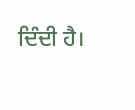ਦਿੰਦੀ ਹੈ।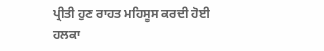ਪ੍ਰੀਤੀ ਹੁਣ ਰਾਹਤ ਮਹਿਸੂਸ ਕਰਦੀ ਹੋਈ ਹਲਕਾ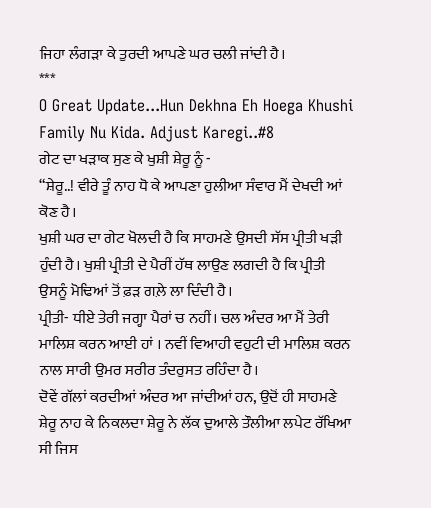ਜਿਹਾ ਲੰਗੜਾ ਕੇ ਤੁਰਦੀ ਆਪਣੇ ਘਰ ਚਲੀ ਜਾਂਦੀ ਹੈ।
***
O Great Update...Hun Dekhna Eh Hoega Khushi Family Nu Kida. Adjust Karegi..#8
ਗੇਟ ਦਾ ਖੜਾਕ ਸੁਣ ਕੇ ਖੁਸ਼ੀ ਸ਼ੇਰੂ ਨੂੰ -
“ਸ਼ੇਰੂ..! ਵੀਰੇ ਤੂੰ ਨਾਹ ਧੋ ਕੇ ਆਪਣਾ ਹੁਲੀਆ ਸੰਵਾਰ ਮੈਂ ਦੇਖਦੀ ਆਂ ਕੋਣ ਹੈ।
ਖੁਸ਼ੀ ਘਰ ਦਾ ਗੇਟ ਖੋਲਦੀ ਹੈ ਕਿ ਸਾਹਮਣੇ ਉਸਦੀ ਸੱਸ ਪ੍ਰੀਤੀ ਖੜੀ ਹੁੰਦੀ ਹੈ। ਖੁਸ਼ੀ ਪ੍ਰੀਤੀ ਦੇ ਪੈਰੀਂ ਹੱਥ ਲਾਉਣ ਲਗਦੀ ਹੈ ਕਿ ਪ੍ਰੀਤੀ ਉਸਨੂੰ ਮੋਢਿਆਂ ਤੋਂ ਫ਼ੜ ਗਲ਼ੇ ਲਾ ਦਿੰਦੀ ਹੈ।
ਪ੍ਰੀਤੀ- ਧੀਏ ਤੇਰੀ ਜਗ੍ਹਾ ਪੈਰਾਂ ਚ ਨਹੀਂ। ਚਲ ਅੰਦਰ ਆ ਮੈਂ ਤੇਰੀ ਮਾਲਿਸ਼ ਕਰਨ ਆਈ ਹਾਂ । ਨਵੀਂ ਵਿਆਹੀ ਵਹੁਟੀ ਦੀ ਮਾਲਿਸ਼ ਕਰਨ ਨਾਲ ਸਾਰੀ ਉਮਰ ਸਰੀਰ ਤੰਦਰੁਸਤ ਰਹਿੰਦਾ ਹੈ।
ਦੋਵੇਂ ਗੱਲਾਂ ਕਰਦੀਆਂ ਅੰਦਰ ਆ ਜਾਂਦੀਆਂ ਹਨ, ਉਦੋਂ ਹੀ ਸਾਹਮਣੇ ਸ਼ੇਰੂ ਨਾਹ ਕੇ ਨਿਕਲਦਾ ਸ਼ੇਰੂ ਨੇ ਲੱਕ ਦੁਆਲੇ ਤੌਲੀਆ ਲਪੇਟ ਰੱਖਿਆ ਸੀ ਜਿਸ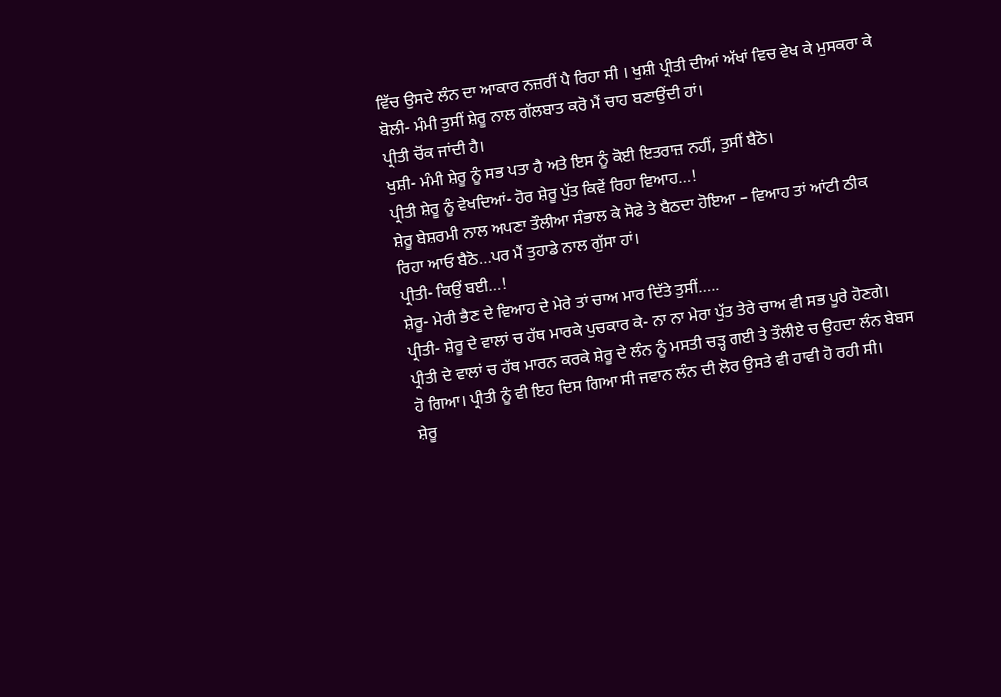ਵਿੱਚ ਉਸਦੇ ਲੰਨ ਦਾ ਆਕਾਰ ਨਜ਼ਰੀਂ ਪੈ ਰਿਹਾ ਸੀ । ਖੁਸ਼ੀ ਪ੍ਰੀਤੀ ਦੀਆਂ ਅੱਖਾਂ ਵਿਚ ਵੇਖ ਕੇ ਮੁਸਕਰਾ ਕੇ ਬੋਲੀ- ਮੰਮੀ ਤੁਸੀਂ ਸ਼ੇਰੂ ਨਾਲ ਗੱਲਬਾਤ ਕਰੋ ਮੈਂ ਚਾਹ ਬਣਾਉਂਦੀ ਹਾਂ।
ਪ੍ਰੀਤੀ ਚੋਂਕ ਜਾਂਦੀ ਹੈ।
ਖੁਸ਼ੀ- ਮੰਮੀ ਸ਼ੇਰੂ ਨੂੰ ਸਭ ਪਤਾ ਹੈ ਅਤੇ ਇਸ ਨੂੰ ਕੋਈ ਇਤਰਾਜ਼ ਨਹੀਂ, ਤੁਸੀਂ ਬੈਠੋ।
ਪ੍ਰੀਤੀ ਸ਼ੇਰੂ ਨੂੰ ਵੇਖਦਿਆਂ- ਹੋਰ ਸ਼ੇਰੂ ਪੁੱਤ ਕਿਵੇਂ ਰਿਹਾ ਵਿਆਹ…!
ਸ਼ੇਰੂ ਬੇਸ਼ਰਮੀ ਨਾਲ ਅਪਣਾ ਤੌਲੀਆ ਸੰਭਾਲ ਕੇ ਸੋਫੇ ਤੇ ਬੈਠਦਾ ਹੋਇਆ – ਵਿਆਹ ਤਾਂ ਆਂਟੀ ਠੀਕ ਰਿਹਾ ਆਓ ਬੈਠੋ…ਪਰ ਮੈਂ ਤੁਹਾਡੇ ਨਾਲ ਗੁੱਸਾ ਹਾਂ।
ਪ੍ਰੀਤੀ- ਕਿਉਂ ਬਈ…!
ਸ਼ੇਰੂ- ਮੇਰੀ ਭੈਣ ਦੇ ਵਿਆਹ ਦੇ ਮੇਰੇ ਤਾਂ ਚਾਅ ਮਾਰ ਦਿੱਤੇ ਤੁਸੀਂ…..
ਪ੍ਰੀਤੀ- ਸ਼ੇਰੂ ਦੇ ਵਾਲਾਂ ਚ ਹੱਥ ਮਾਰਕੇ ਪੁਚਕਾਰ ਕੇ- ਨਾ ਨਾ ਮੇਰਾ ਪੁੱਤ ਤੇਰੇ ਚਾਅ ਵੀ ਸਭ ਪੂਰੇ ਹੋਣਗੇ।
ਪ੍ਰੀਤੀ ਦੇ ਵਾਲਾਂ ਚ ਹੱਥ ਮਾਰਨ ਕਰਕੇ ਸ਼ੇਰੂ ਦੇ ਲੰਨ ਨੂੰ ਮਸਤੀ ਚੜ੍ਹ ਗਈ ਤੇ ਤੌਲੀਏ ਚ ਉਹਦਾ ਲੰਨ ਬੇਬਸ ਹੋ ਗਿਆ। ਪ੍ਰੀਤੀ ਨੂੰ ਵੀ ਇਹ ਦਿਸ ਗਿਆ ਸੀ ਜਵਾਨ ਲੰਨ ਦੀ ਲੋਰ ਉਸਤੇ ਵੀ ਹਾਵੀ ਹੋ ਰਹੀ ਸੀ।
ਸ਼ੇਰੂ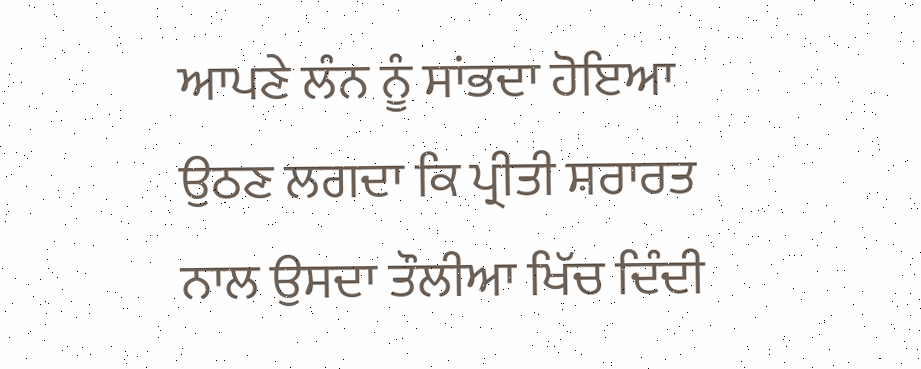ਆਪਣੇ ਲੰਨ ਨੂੰ ਸਾਂਭਦਾ ਹੋਇਆ ਉਠਣ ਲਗਦਾ ਕਿ ਪ੍ਰੀਤੀ ਸ਼ਰਾਰਤ ਨਾਲ ਉਸਦਾ ਤੌਲੀਆ ਖਿੱਚ ਦਿੰਦੀ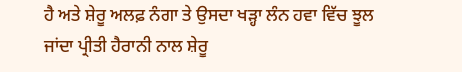ਹੈ ਅਤੇ ਸ਼ੇਰੂ ਅਲਫ਼ ਨੰਗਾ ਤੇ ਉਸਦਾ ਖੜ੍ਹਾ ਲੰਨ ਹਵਾ ਵਿੱਚ ਝੂਲ ਜਾਂਦਾ ਪ੍ਰੀਤੀ ਹੈਰਾਨੀ ਨਾਲ ਸ਼ੇਰੂ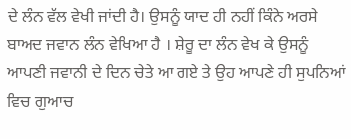ਦੇ ਲੰਨ ਵੱਲ ਵੇਖੀ ਜਾਂਦੀ ਹੈ। ਉਸਨੂੰ ਯਾਦ ਹੀ ਨਹੀਂ ਕਿੰਨੇ ਅਰਸੇ ਬਾਅਦ ਜਵਾਨ ਲੰਨ ਵੇਖਿਆ ਹੈ । ਸ਼ੇਰੂ ਦਾ ਲੰਨ ਵੇਖ ਕੇ ਉਸਨੂੰ ਆਪਣੀ ਜਵਾਨੀ ਦੇ ਦਿਨ ਚੇਤੇ ਆ ਗਏ ਤੇ ਉਹ ਆਪਣੇ ਹੀ ਸੁਪਨਿਆਂ ਵਿਚ ਗੁਆਚ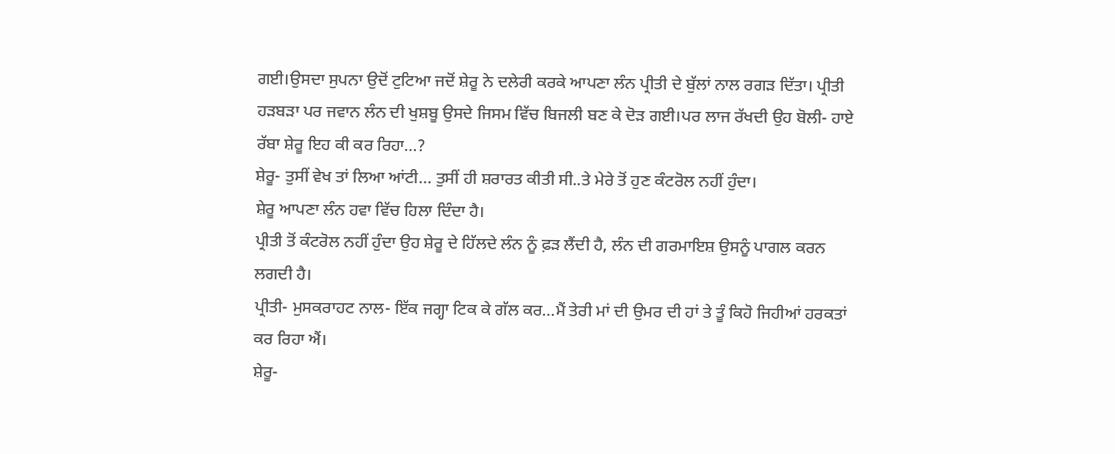ਗਈ।ਉਸਦਾ ਸੁਪਨਾ ਉਦੋਂ ਟੁਟਿਆ ਜਦੋਂ ਸ਼ੇਰੂ ਨੇ ਦਲੇਰੀ ਕਰਕੇ ਆਪਣਾ ਲੰਨ ਪ੍ਰੀਤੀ ਦੇ ਬੁੱਲਾਂ ਨਾਲ ਰਗੜ ਦਿੱਤਾ। ਪ੍ਰੀਤੀ ਹੜਬੜਾ ਪਰ ਜਵਾਨ ਲੰਨ ਦੀ ਖੁਸ਼ਬੂ ਉਸਦੇ ਜਿਸਮ ਵਿੱਚ ਬਿਜਲੀ ਬਣ ਕੇ ਦੋੜ ਗਈ।ਪਰ ਲਾਜ ਰੱਖਦੀ ਉਹ ਬੋਲੀ- ਹਾਏ ਰੱਬਾ ਸ਼ੇਰੂ ਇਹ ਕੀ ਕਰ ਰਿਹਾ…?
ਸ਼ੇਰੂ- ਤੁਸੀਂ ਵੇਖ ਤਾਂ ਲਿਆ ਆਂਟੀ… ਤੁਸੀਂ ਹੀ ਸ਼ਰਾਰਤ ਕੀਤੀ ਸੀ..ਤੇ ਮੇਰੇ ਤੋਂ ਹੁਣ ਕੰਟਰੋਲ ਨਹੀਂ ਹੁੰਦਾ।
ਸ਼ੇਰੂ ਆਪਣਾ ਲੰਨ ਹਵਾ ਵਿੱਚ ਹਿਲਾ ਦਿੰਦਾ ਹੈ।
ਪ੍ਰੀਤੀ ਤੋਂ ਕੰਟਰੋਲ ਨਹੀਂ ਹੁੰਦਾ ਉਹ ਸ਼ੇਰੂ ਦੇ ਹਿੱਲਦੇ ਲੰਨ ਨੂੰ ਫ਼ੜ ਲੈਂਦੀ ਹੈ, ਲੰਨ ਦੀ ਗਰਮਾਇਸ਼ ਉਸਨੂੰ ਪਾਗਲ ਕਰਨ ਲਗਦੀ ਹੈ।
ਪ੍ਰੀਤੀ- ਮੁਸਕਰਾਹਟ ਨਾਲ- ਇੱਕ ਜਗ੍ਹਾ ਟਿਕ ਕੇ ਗੱਲ ਕਰ…ਮੈਂ ਤੇਰੀ ਮਾਂ ਦੀ ਉਮਰ ਦੀ ਹਾਂ ਤੇ ਤੂੰ ਕਿਹੋ ਜਿਹੀਆਂ ਹਰਕਤਾਂ ਕਰ ਰਿਹਾ ਐਂ।
ਸ਼ੇਰੂ-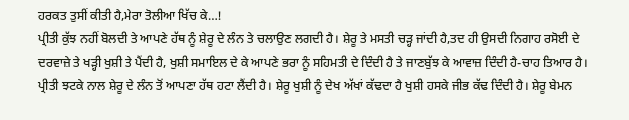ਹਰਕਤ ਤੁਸੀਂ ਕੀਤੀ ਹੈ,ਮੇਰਾ ਤੋਲੀਆ ਖਿੱਚ ਕੇ…!
ਪ੍ਰੀਤੀ ਕੁੱਝ ਨਹੀਂ ਬੋਲਦੀ ਤੇ ਆਪਣੇ ਹੱਥ ਨੂੰ ਸ਼ੇਰੂ ਦੇ ਲੰਨ ਤੇ ਚਲਾਉਣ ਲਗਦੀ ਹੈ। ਸ਼ੇਰੂ ਤੇ ਮਸਤੀ ਚੜ੍ਹ ਜਾਂਦੀ ਹੈ,ਤਦ ਹੀ ਉਸਦੀ ਨਿਗਾਹ ਰਸੋਈ ਦੇ ਦਰਵਾਜ਼ੇ ਤੇ ਖੜ੍ਹੀ ਖੁਸ਼ੀ ਤੇ ਪੈਂਦੀ ਹੈ, ਖੁਸ਼ੀ ਸਮਾਇਲ ਦੇ ਕੇ ਆਪਣੇ ਭਰਾ ਨੂੰ ਸਹਿਮਤੀ ਦੇ ਦਿੰਦੀ ਹੈ ਤੇ ਜਾਣਬੁੱਝ ਕੇ ਆਵਾਜ਼ ਦਿੰਦੀ ਹੈ-ਚਾਹ ਤਿਆਰ ਹੈ।
ਪ੍ਰੀਤੀ ਝਟਕੇ ਨਾਲ ਸ਼ੇਰੂ ਦੇ ਲੰਨ ਤੋਂ ਆਪਣਾ ਹੱਥ ਹਟਾ ਲੈਂਦੀ ਹੈ। ਸ਼ੇਰੂ ਖੁਸ਼ੀ ਨੂੰ ਦੇਖ ਅੱਖਾਂ ਕੱਢਦਾ ਹੈ ਖੁਸ਼ੀ ਹਸਕੇ ਜੀਭ ਕੱਢ ਦਿੰਦੀ ਹੈ। ਸ਼ੇਰੂ ਬੇਮਨ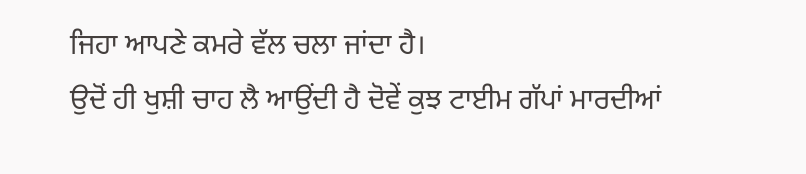ਜਿਹਾ ਆਪਣੇ ਕਮਰੇ ਵੱਲ ਚਲਾ ਜਾਂਦਾ ਹੈ।
ਉਦੋਂ ਹੀ ਖੁਸ਼ੀ ਚਾਹ ਲੈ ਆਉਂਦੀ ਹੈ ਦੋਵੇਂ ਕੁਝ ਟਾਈਮ ਗੱਪਾਂ ਮਾਰਦੀਆਂ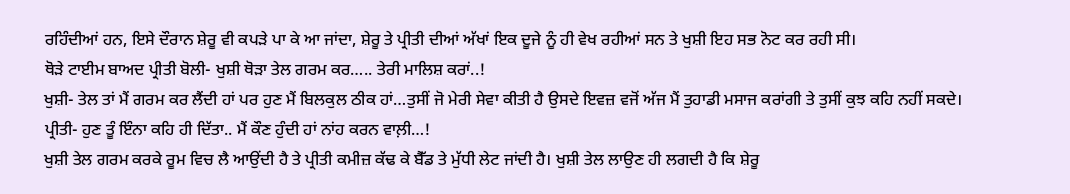ਰਹਿੰਦੀਆਂ ਹਨ, ਇਸੇ ਦੌਰਾਨ ਸ਼ੇਰੂ ਵੀ ਕਪੜੇ ਪਾ ਕੇ ਆ ਜਾਂਦਾ, ਸ਼ੇਰੂ ਤੇ ਪ੍ਰੀਤੀ ਦੀਆਂ ਅੱਖਾਂ ਇਕ ਦੂਜੇ ਨੂੰ ਹੀ ਵੇਖ ਰਹੀਆਂ ਸਨ ਤੇ ਖੁਸ਼ੀ ਇਹ ਸਭ ਨੋਟ ਕਰ ਰਹੀ ਸੀ।
ਥੋੜੇ ਟਾਈਮ ਬਾਅਦ ਪ੍ਰੀਤੀ ਬੋਲੀ- ਖੁਸ਼ੀ ਥੋੜਾ ਤੇਲ ਗਰਮ ਕਰ….. ਤੇਰੀ ਮਾਲਿਸ਼ ਕਰਾਂ..!
ਖੁਸ਼ੀ- ਤੇਲ ਤਾਂ ਮੈਂ ਗਰਮ ਕਰ ਲੈਂਦੀ ਹਾਂ ਪਰ ਹੁਣ ਮੈਂ ਬਿਲਕੁਲ ਠੀਕ ਹਾਂ…ਤੁਸੀਂ ਜੋ ਮੇਰੀ ਸੇਵਾ ਕੀਤੀ ਹੈ ਉਸਦੇ ਇਵਜ਼ ਵਜੋਂ ਅੱਜ ਮੈਂ ਤੁਹਾਡੀ ਮਸਾਜ ਕਰਾਂਗੀ ਤੇ ਤੁਸੀਂ ਕੁਝ ਕਹਿ ਨਹੀਂ ਸਕਦੇ।
ਪ੍ਰੀਤੀ- ਹੁਣ ਤੂੰ ਇੰਨਾ ਕਹਿ ਹੀ ਦਿੱਤਾ.. ਮੈਂ ਕੌਣ ਹੁੰਦੀ ਹਾਂ ਨਾਂਹ ਕਰਨ ਵਾਲ਼ੀ…!
ਖੁਸ਼ੀ ਤੇਲ ਗਰਮ ਕਰਕੇ ਰੂਮ ਵਿਚ ਲੈ ਆਉਂਦੀ ਹੈ ਤੇ ਪ੍ਰੀਤੀ ਕਮੀਜ਼ ਕੱਢ ਕੇ ਬੈੱਡ ਤੇ ਮੁੱਧੀ ਲੇਟ ਜਾਂਦੀ ਹੈ। ਖੁਸ਼ੀ ਤੇਲ ਲਾਉਣ ਹੀ ਲਗਦੀ ਹੈ ਕਿ ਸ਼ੇਰੂ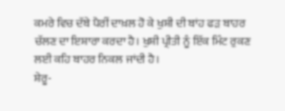ਕਮਰੇ ਵਿਚ ਦੱਬੇ ਪੈਰੀਂ ਦਾਖ਼ਲ ਹੋ ਕੇ ਖੁਸ਼ੀ ਦੀ ਬਾਂਹ ਫੜ ਬਾਹਰ ਚੱਲਣ ਦਾ ਇਸ਼ਾਰਾ ਕਰਦਾ ਹੈ। ਖੁਸ਼ੀ ਪ੍ਰੀਤੀ ਨੂੰ ਇੱਕ ਮਿੰਟ ਰੁਕਣ ਲਈ ਕਹਿ ਬਾਹਰ ਨਿਕਲ ਜਾਂਦੀ ਹੈ।
ਸ਼ੇਰੂ-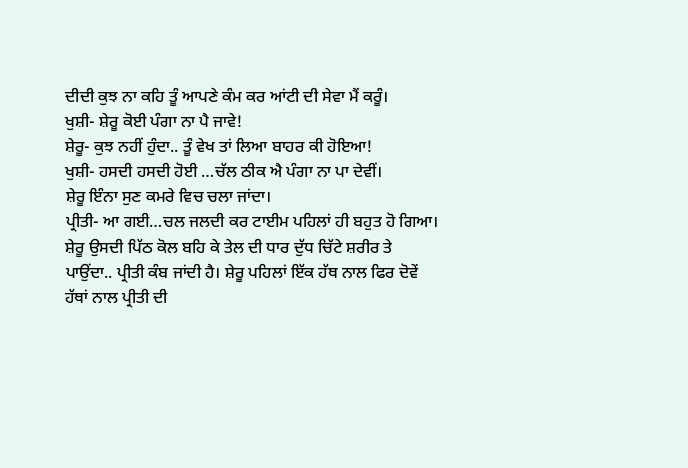ਦੀਦੀ ਕੁਝ ਨਾ ਕਹਿ ਤੂੰ ਆਪਣੇ ਕੰਮ ਕਰ ਆਂਟੀ ਦੀ ਸੇਵਾ ਮੈਂ ਕਰੂੰ।
ਖੁਸ਼ੀ- ਸ਼ੇਰੂ ਕੋਈ ਪੰਗਾ ਨਾ ਪੈ ਜਾਵੇ!
ਸ਼ੇਰੂ- ਕੁਝ ਨਹੀਂ ਹੁੰਦਾ.. ਤੂੰ ਵੇਖ ਤਾਂ ਲਿਆ ਬਾਹਰ ਕੀ ਹੋਇਆ!
ਖੁਸ਼ੀ- ਹਸਦੀ ਹਸਦੀ ਹੋਈ …ਚੱਲ ਠੀਕ ਐ ਪੰਗਾ ਨਾ ਪਾ ਦੇਵੀਂ।
ਸ਼ੇਰੂ ਇੰਨਾ ਸੁਣ ਕਮਰੇ ਵਿਚ ਚਲਾ ਜਾਂਦਾ।
ਪ੍ਰੀਤੀ- ਆ ਗਈ…ਚਲ ਜਲਦੀ ਕਰ ਟਾਈਮ ਪਹਿਲਾਂ ਹੀ ਬਹੁਤ ਹੋ ਗਿਆ।
ਸ਼ੇਰੂ ਉਸਦੀ ਪਿੱਠ ਕੋਲ ਬਹਿ ਕੇ ਤੇਲ ਦੀ ਧਾਰ ਦੁੱਧ ਚਿੱਟੇ ਸ਼ਰੀਰ ਤੇ ਪਾਉਂਦਾ.. ਪ੍ਰੀਤੀ ਕੰਬ ਜਾਂਦੀ ਹੈ। ਸ਼ੇਰੂ ਪਹਿਲਾਂ ਇੱਕ ਹੱਥ ਨਾਲ ਫਿਰ ਦੋਵੇਂ ਹੱਥਾਂ ਨਾਲ ਪ੍ਰੀਤੀ ਦੀ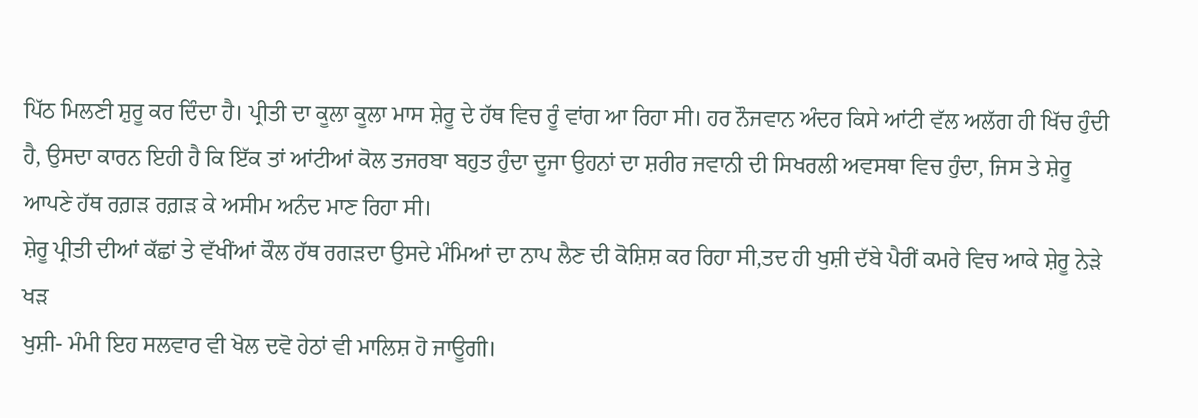ਪਿੱਠ ਮਿਲਣੀ ਸ਼ੁਰੂ ਕਰ ਦਿੰਦਾ ਹੈ। ਪ੍ਰੀਤੀ ਦਾ ਕੂਲਾ ਕੂਲਾ ਮਾਸ ਸ਼ੇਰੂ ਦੇ ਹੱਥ ਵਿਚ ਰੂੰ ਵਾਂਗ ਆ ਰਿਹਾ ਸੀ। ਹਰ ਨੌਜਵਾਨ ਅੰਦਰ ਕਿਸੇ ਆਂਟੀ ਵੱਲ ਅਲੱਗ ਹੀ ਖਿੱਚ ਹੁੰਦੀ ਹੈ, ਉਸਦਾ ਕਾਰਨ ਇਹੀ ਹੈ ਕਿ ਇੱਕ ਤਾਂ ਆਂਟੀਆਂ ਕੋਲ ਤਜਰਬਾ ਬਹੁਤ ਹੁੰਦਾ ਦੂਜਾ ਉਹਨਾਂ ਦਾ ਸ਼ਰੀਰ ਜਵਾਨੀ ਦੀ ਸਿਖਰਲੀ ਅਵਸਥਾ ਵਿਚ ਹੁੰਦਾ, ਜਿਸ ਤੇ ਸ਼ੇਰੂ ਆਪਣੇ ਹੱਥ ਰਗ਼ੜ ਰਗ਼ੜ ਕੇ ਅਸੀਮ ਅਨੰਦ ਮਾਣ ਰਿਹਾ ਸੀ।
ਸ਼ੇਰੂ ਪ੍ਰੀਤੀ ਦੀਆਂ ਕੱਛਾਂ ਤੇ ਵੱਖੀਂਆਂ ਕੌਲ ਹੱਥ ਰਗੜਦਾ ਉਸਦੇ ਮੰਮਿਆਂ ਦਾ ਨਾਪ ਲੈਣ ਦੀ ਕੋਸ਼ਿਸ਼ ਕਰ ਰਿਹਾ ਸੀ,ਤਦ ਹੀ ਖੁਸ਼ੀ ਦੱਬੇ ਪੈਰੀਂ ਕਮਰੇ ਵਿਚ ਆਕੇ ਸ਼ੇਰੂ ਨੇੜੇ ਖੜ
ਖੁਸ਼ੀ- ਮੰਮੀ ਇਹ ਸਲਵਾਰ ਵੀ ਖੋਲ ਦਵੋ ਹੇਠਾਂ ਵੀ ਮਾਲਿਸ਼ ਹੋ ਜਾਊਗੀ।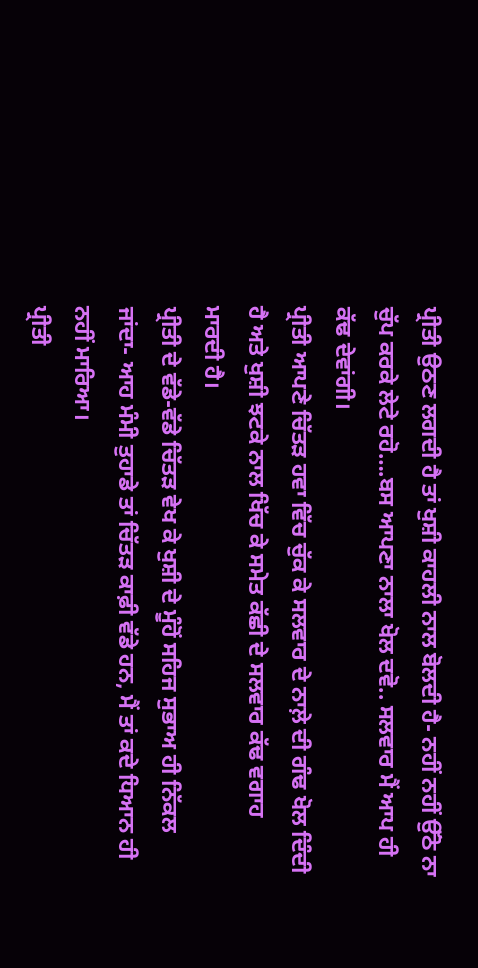ਪ੍ਰੀਤੀ ਉਠਣ ਲਗਦੀ ਹੈ ਤਾਂ ਖੁਸ਼ੀ ਕਾਹਲੀ ਨਾਲ ਬੋਲਦੀ ਹੈ- ਨਹੀਂ ਨਹੀਂ ਉੱਠੋ ਨਾ ਚੁੱਪ ਕਰਕੇ ਲੇਟੇ ਰਹੋ….ਬਸ ਆਪਣਾ ਨਾਲਾ ਖੋਲ ਦਵੋ.. ਸਲਵਾਰ ਮੈਂ ਆਪ ਹੀ ਕੱਢ ਦੇਵਾਂਗੀ।
ਪ੍ਰੀਤੀ ਆਪਣੇ ਚਿੱਤੜ ਹਵਾ ਵਿੱਚ ਚੁੱਕ ਕੇ ਸਲਵਾਰ ਦੇ ਨਾਲ਼ੇ ਦੀ ਗੰਢ ਖੋਲ ਦਿੰਦੀ ਹੈ ਅਤੇ ਖੁਸ਼ੀ ਝਟਕੇ ਨਾਲ ਖਿੱਚ ਕੇ ਸਮੇਤ ਕੱਛੀ ਦੇ ਸਲਵਾਰ ਕੱਢ ਵਗਾਹ ਮਾਰਦੀ ਹੈ।
ਪ੍ਰੀਤੀ ਦੇ ਵੱਡੇ-ਵੱਡੇ ਚਿੱਤੜ ਵੇਖ ਕੇ ਖੁਸ਼ੀ ਦੇ ਮੂੰਹੋਂ ਸਹਿਜ ਸੁਭਾਅ ਹੀ ਨਿੱਕਲ ਜਾਂਦਾ- ਆਹ ਮੰਮੀ ਤੁਹਾਡੇ ਤਾਂ ਚਿੱਤੜ ਕਾਫ਼ੀ ਵੱਡੇ ਹਨ, ਮੈਂ ਤਾਂ ਕਦੇ ਧਿਆਨ ਹੀ ਨਹੀਂ ਮਾਰਿਆ।
ਪ੍ਰੀਤੀ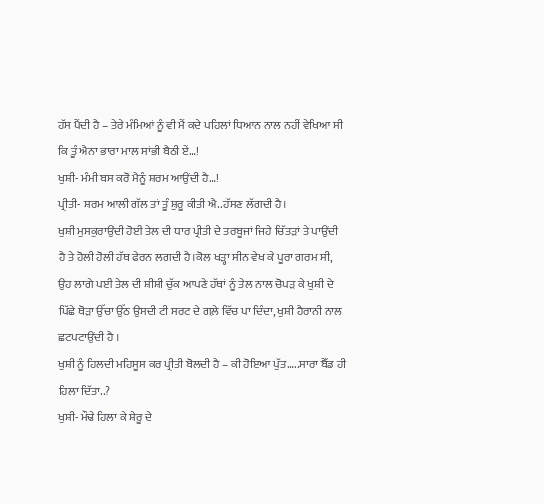ਹੱਸ ਪੈਂਦੀ ਹੈ – ਤੇਰੇ ਮੰਮਿਆਂ ਨੂੰ ਵੀ ਮੈਂ ਕਦੇ ਪਹਿਲਾਂ ਧਿਆਨ ਨਾਲ ਨਹੀਂ ਵੇਖਿਆ ਸੀ ਕਿ ਤੂੰ ਐਨਾ ਭਾਰਾ ਮਾਲ ਸਾਂਭੀ ਬੈਠੀ ਏਂ…!
ਖੁਸ਼ੀ- ਮੰਮੀ ਬਸ ਕਰੋ ਮੈਨੂੰ ਸ਼ਰਮ ਆਉਂਦੀ ਹੈ…!
ਪ੍ਰੀਤੀ- ਸ਼ਰਮ ਆਲੀ ਗੱਲ ਤਾਂ ਤੂੰ ਸ਼ੁਰੂ ਕੀਤੀ ਐ..ਹੱਸਣ ਲੱਗਦੀ ਹੈ।
ਖੁਸ਼ੀ ਮੁਸਕੁਰਾਉਂਦੀ ਹੋਈ ਤੇਲ ਦੀ ਧਾਰ ਪ੍ਰੀਤੀ ਦੇ ਤਰਬੂਜਾਂ ਜਿਹੇ ਚਿੱਤੜਾਂ ਤੇ ਪਾਉਂਦੀ ਹੈ ਤੇ ਹੋਲੀ ਹੋਲੀ ਹੱਥ ਫੇਰਨ ਲਗਦੀ ਹੈ।ਕੋਲ ਖੜ੍ਹਾ ਸੀਨ ਵੇਖ ਕੇ ਪੂਰਾ ਗਰਮ ਸੀ, ਉਹ ਲਾਗੇ ਪਈ ਤੇਲ ਦੀ ਸ਼ੀਸ਼ੀ ਚੁੱਕ ਆਪਣੇ ਹੱਥਾਂ ਨੂੰ ਤੇਲ ਨਾਲ ਚੋਪੜ ਕੇ ਖੁਸ਼ੀ ਦੇ ਪਿੱਛੇ ਥੋੜਾ ਉੱਚਾ ਉੱਠ ਉਸਦੀ ਟੀ ਸਰਟ ਦੇ ਗਲ਼ੇ ਵਿੱਚ ਪਾ ਦਿੰਦਾ, ਖੁਸ਼ੀ ਹੈਰਾਨੀ ਨਾਲ ਛਟਪਟਾਉਂਦੀ ਹੈ ।
ਖੁਸ਼ੀ ਨੂੰ ਹਿਲਦੀ ਮਹਿਸੂਸ ਕਰ ਪ੍ਰੀਤੀ ਬੋਲਦੀ ਹੈ – ਕੀ ਹੋਇਆ ਪੁੱਤ…..ਸਾਰਾ ਬੈੱਡ ਹੀ ਹਿਲਾ ਦਿੱਤਾ..?
ਖੁਸ਼ੀ- ਮੌਢੇ ਹਿਲਾ ਕੇ ਸ਼ੇਰੂ ਦੇ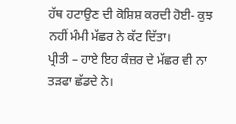ਹੱਥ ਹਟਾਉਣ ਦੀ ਕੋਸ਼ਿਸ਼ ਕਰਦੀ ਹੋਈ- ਕੁਝ ਨਹੀਂ ਮੰਮੀ ਮੱਛਰ ਨੇ ਕੱਟ ਦਿੱਤਾ।
ਪ੍ਰੀਤੀ – ਹਾਏ ਇਹ ਕੰਜ਼ਰ ਦੇ ਮੱਛਰ ਵੀ ਨਾ ਤੜਫਾ ਛੱਡਦੇ ਨੇ।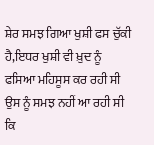ਸ਼ੇਰ ਸਮਝ ਗਿਆ ਖੁਸ਼ੀ ਫਸ ਚੁੱਕੀ ਹੈ,ਇਧਰ ਖੁਸ਼ੀ ਵੀ ਖ਼ੁਦ ਨੂੰ ਫਸਿਆ ਮਹਿਸੂਸ ਕਰ ਰਹੀ ਸੀ ਉਸ ਨੂੰ ਸਮਝ ਨਹੀਂ ਆ ਰਹੀ ਸੀ ਕਿ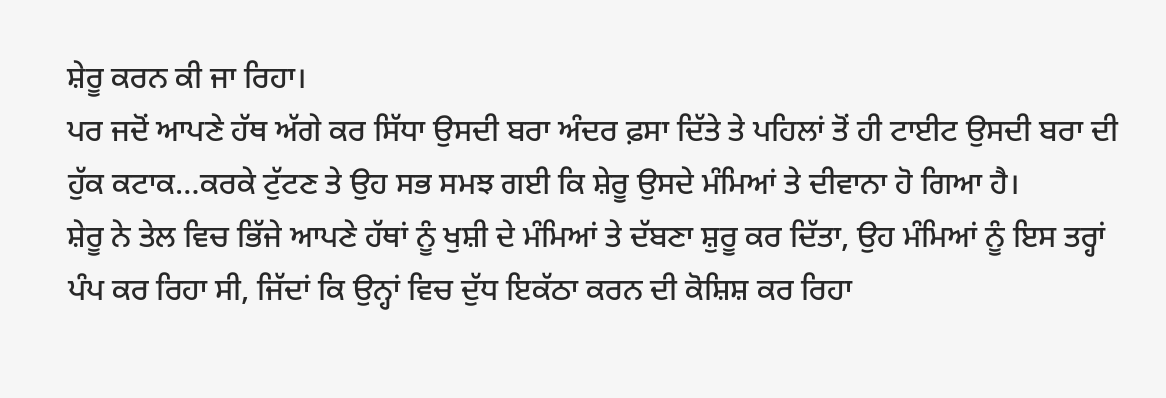ਸ਼ੇਰੂ ਕਰਨ ਕੀ ਜਾ ਰਿਹਾ।
ਪਰ ਜਦੋਂ ਆਪਣੇ ਹੱਥ ਅੱਗੇ ਕਰ ਸਿੱਧਾ ਉਸਦੀ ਬਰਾ ਅੰਦਰ ਫ਼ਸਾ ਦਿੱਤੇ ਤੇ ਪਹਿਲਾਂ ਤੋਂ ਹੀ ਟਾਈਟ ਉਸਦੀ ਬਰਾ ਦੀ ਹੁੱਕ ਕਟਾਕ…ਕਰਕੇ ਟੁੱਟਣ ਤੇ ਉਹ ਸਭ ਸਮਝ ਗਈ ਕਿ ਸ਼ੇਰੂ ਉਸਦੇ ਮੰਮਿਆਂ ਤੇ ਦੀਵਾਨਾ ਹੋ ਗਿਆ ਹੈ।
ਸ਼ੇਰੂ ਨੇ ਤੇਲ ਵਿਚ ਭਿੱਜੇ ਆਪਣੇ ਹੱਥਾਂ ਨੂੰ ਖੁਸ਼ੀ ਦੇ ਮੰਮਿਆਂ ਤੇ ਦੱਬਣਾ ਸ਼ੁਰੂ ਕਰ ਦਿੱਤਾ, ਉਹ ਮੰਮਿਆਂ ਨੂੰ ਇਸ ਤਰ੍ਹਾਂ ਪੰਪ ਕਰ ਰਿਹਾ ਸੀ, ਜਿੱਦਾਂ ਕਿ ਉਨ੍ਹਾਂ ਵਿਚ ਦੁੱਧ ਇਕੱਠਾ ਕਰਨ ਦੀ ਕੋਸ਼ਿਸ਼ ਕਰ ਰਿਹਾ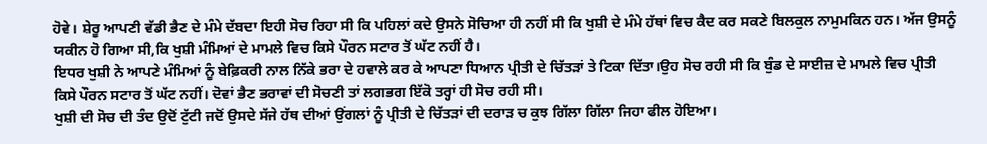ਹੋਵੇ। ਸ਼ੇਰੂ ਆਪਣੀ ਵੱਡੀ ਭੈਣ ਦੇ ਮੰਮੇ ਦੱਬਦਾ ਇਹੀ ਸੋਚ ਰਿਹਾ ਸੀ ਕਿ ਪਹਿਲਾਂ ਕਦੇ ਉਸਨੇ ਸੋਚਿਆ ਹੀ ਨਹੀਂ ਸੀ ਕਿ ਖੁਸ਼ੀ ਦੇ ਮੰਮੇ ਹੱਥਾਂ ਵਿਚ ਕੈਦ ਕਰ ਸਕਣੇ ਬਿਲਕੁਲ ਨਾਮੁਮਕਿਨ ਹਨ। ਅੱਜ ਉਸਨੂੰ ਯਕੀਨ ਹੋ ਗਿਆ ਸੀ,ਕਿ ਖੁਸ਼ੀ ਮੰਮਿਆਂ ਦੇ ਮਾਮਲੇ ਵਿਚ ਕਿਸੇ ਪੌਰਨ ਸਟਾਰ ਤੋਂ ਘੱਟ ਨਹੀਂ ਹੈ।
ਇਧਰ ਖੁਸ਼ੀ ਨੇ ਆਪਣੇ ਮੰਮਿਆਂ ਨੂੰ ਬੇਫ਼ਿਕਰੀ ਨਾਲ ਨਿੱਕੇ ਭਰਾ ਦੇ ਹਵਾਲੇ ਕਰ ਕੇ ਆਪਣਾ ਧਿਆਨ ਪ੍ਰੀਤੀ ਦੇ ਚਿੱਤੜਾਂ ਤੇ ਟਿਕਾ ਦਿੱਤਾ।ਉਹ ਸੋਚ ਰਹੀ ਸੀ ਕਿ ਬੁੰਡ ਦੇ ਸਾਈਜ਼ ਦੇ ਮਾਮਲੇ ਵਿਚ ਪ੍ਰੀਤੀ ਕਿਸੇ ਪੌਰਨ ਸਟਾਰ ਤੋਂ ਘੱਟ ਨਹੀਂ। ਦੋਵਾਂ ਭੈਣ ਭਰਾਵਾਂ ਦੀ ਸੋਚਣੀ ਤਾਂ ਲਗਭਗ ਇੱਕੋ ਤਰ੍ਹਾਂ ਹੀ ਸੋਚ ਰਹੀ ਸੀ।
ਖੁਸ਼ੀ ਦੀ ਸੋਚ ਦੀ ਤੰਦ ਉਦੋਂ ਟੁੱਟੀ ਜਦੋਂ ਉਸਦੇ ਸੱਜੇ ਹੱਥ ਦੀਆਂ ਉਂਗਲਾਂ ਨੂੰ ਪ੍ਰੀਤੀ ਦੇ ਚਿੱਤੜਾਂ ਦੀ ਦਰਾੜ ਚ ਕੁਝ ਗਿੱਲਾ ਗਿੱਲਾ ਜਿਹਾ ਫੀਲ ਹੋਇਆ।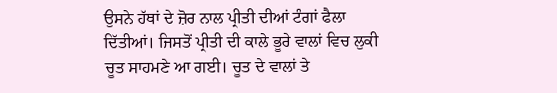ਉਸਨੇ ਹੱਥਾਂ ਦੇ ਜ਼ੋਰ ਨਾਲ ਪ੍ਰੀਤੀ ਦੀਆਂ ਟੰਗਾਂ ਫੈਲਾ ਦਿੱਤੀਆਂ। ਜਿਸਤੋਂ ਪ੍ਰੀਤੀ ਦੀ ਕਾਲੇ ਭੂਰੇ ਵਾਲਾਂ ਵਿਚ ਲੁਕੀ ਚੂਤ ਸਾਹਮਣੇ ਆ ਗਈ। ਚੂਤ ਦੇ ਵਾਲਾਂ ਤੇ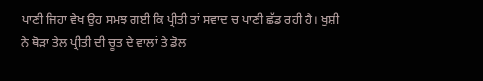ਪਾਣੀ ਜਿਹਾ ਵੇਖ ਉਹ ਸਮਝ ਗਈ ਕਿ ਪ੍ਰੀਤੀ ਤਾਂ ਸਵਾਦ ਚ ਪਾਣੀ ਛੱਡ ਰਹੀ ਹੈ। ਖੁਸ਼ੀ ਨੇ ਥੋੜਾ ਤੇਲ ਪ੍ਰੀਤੀ ਦੀ ਚੂਤ ਦੇ ਵਾਲਾਂ ਤੇ ਡੋਲ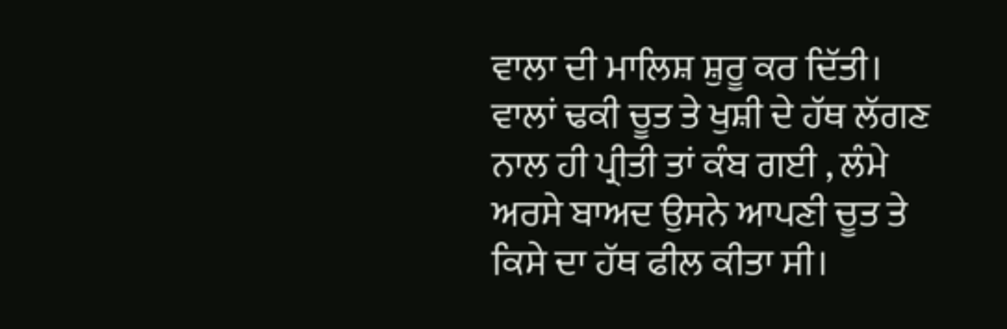ਵਾਲਾ ਦੀ ਮਾਲਿਸ਼ ਸ਼ੁਰੂ ਕਰ ਦਿੱਤੀ।
ਵਾਲਾਂ ਢਕੀ ਚੂਤ ਤੇ ਖੁਸ਼ੀ ਦੇ ਹੱਥ ਲੱਗਣ ਨਾਲ ਹੀ ਪ੍ਰੀਤੀ ਤਾਂ ਕੰਬ ਗਈ , ਲੰਮੇ ਅਰਸੇ ਬਾਅਦ ਉਸਨੇ ਆਪਣੀ ਚੂਤ ਤੇ ਕਿਸੇ ਦਾ ਹੱਥ ਫੀਲ ਕੀਤਾ ਸੀ।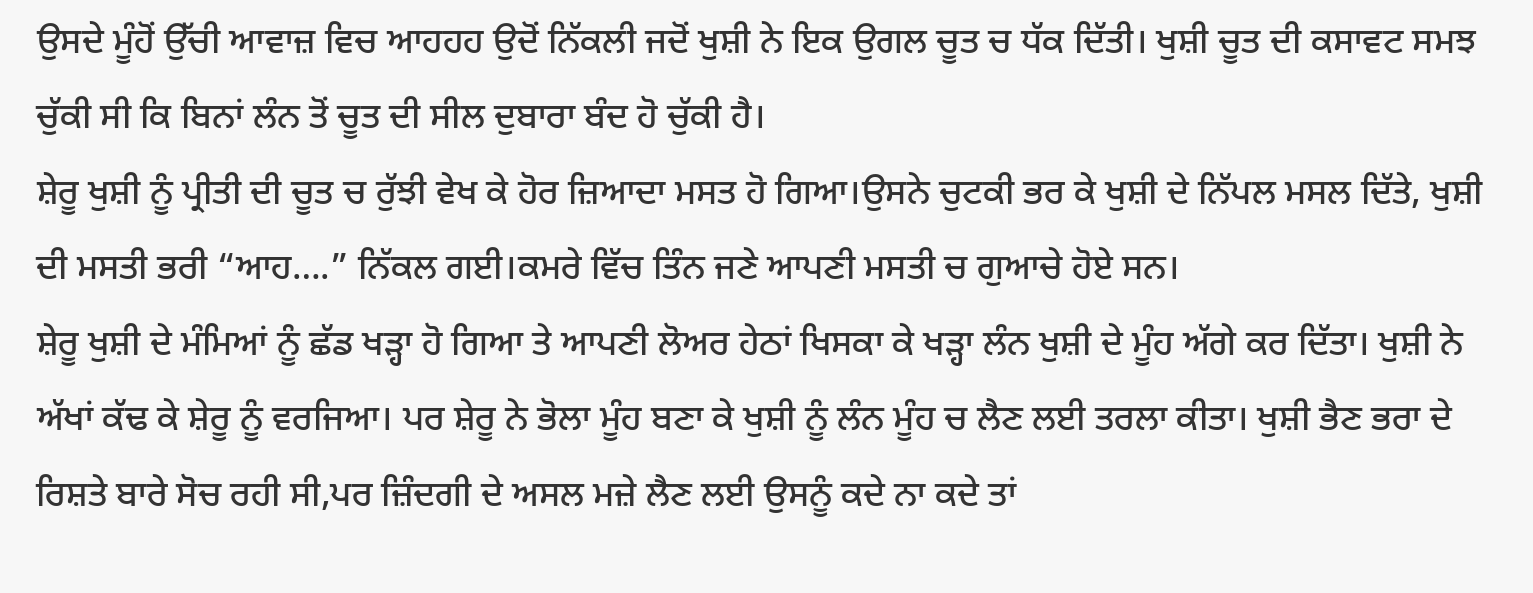ਉਸਦੇ ਮੂੰਹੋਂ ਉੱਚੀ ਆਵਾਜ਼ ਵਿਚ ਆਹਹਹ ਉਦੋਂ ਨਿੱਕਲੀ ਜਦੋਂ ਖੁਸ਼ੀ ਨੇ ਇਕ ਉਗਲ ਚੂਤ ਚ ਧੱਕ ਦਿੱਤੀ। ਖੁਸ਼ੀ ਚੂਤ ਦੀ ਕਸਾਵਟ ਸਮਝ ਚੁੱਕੀ ਸੀ ਕਿ ਬਿਨਾਂ ਲੰਨ ਤੋਂ ਚੂਤ ਦੀ ਸੀਲ ਦੁਬਾਰਾ ਬੰਦ ਹੋ ਚੁੱਕੀ ਹੈ।
ਸ਼ੇਰੂ ਖੁਸ਼ੀ ਨੂੰ ਪ੍ਰੀਤੀ ਦੀ ਚੂਤ ਚ ਰੁੱਝੀ ਵੇਖ ਕੇ ਹੋਰ ਜ਼ਿਆਦਾ ਮਸਤ ਹੋ ਗਿਆ।ਉਸਨੇ ਚੁਟਕੀ ਭਰ ਕੇ ਖੁਸ਼ੀ ਦੇ ਨਿੱਪਲ ਮਸਲ ਦਿੱਤੇ, ਖੁਸ਼ੀ ਦੀ ਮਸਤੀ ਭਰੀ “ਆਹ….” ਨਿੱਕਲ ਗਈ।ਕਮਰੇ ਵਿੱਚ ਤਿੰਨ ਜਣੇ ਆਪਣੀ ਮਸਤੀ ਚ ਗੁਆਚੇ ਹੋਏ ਸਨ।
ਸ਼ੇਰੂ ਖੁਸ਼ੀ ਦੇ ਮੰਮਿਆਂ ਨੂੰ ਛੱਡ ਖੜ੍ਹਾ ਹੋ ਗਿਆ ਤੇ ਆਪਣੀ ਲੋਅਰ ਹੇਠਾਂ ਖਿਸਕਾ ਕੇ ਖੜ੍ਹਾ ਲੰਨ ਖੁਸ਼ੀ ਦੇ ਮੂੰਹ ਅੱਗੇ ਕਰ ਦਿੱਤਾ। ਖੁਸ਼ੀ ਨੇ ਅੱਖਾਂ ਕੱਢ ਕੇ ਸ਼ੇਰੂ ਨੂੰ ਵਰਜਿਆ। ਪਰ ਸ਼ੇਰੂ ਨੇ ਭੋਲਾ ਮੂੰਹ ਬਣਾ ਕੇ ਖੁਸ਼ੀ ਨੂੰ ਲੰਨ ਮੂੰਹ ਚ ਲੈਣ ਲਈ ਤਰਲਾ ਕੀਤਾ। ਖੁਸ਼ੀ ਭੈਣ ਭਰਾ ਦੇ ਰਿਸ਼ਤੇ ਬਾਰੇ ਸੋਚ ਰਹੀ ਸੀ,ਪਰ ਜ਼ਿੰਦਗੀ ਦੇ ਅਸਲ ਮਜ਼ੇ ਲੈਣ ਲਈ ਉਸਨੂੰ ਕਦੇ ਨਾ ਕਦੇ ਤਾਂ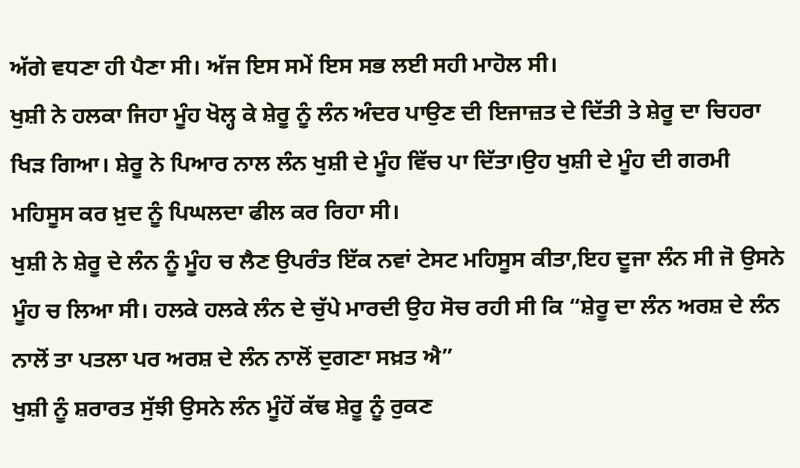ਅੱਗੇ ਵਧਣਾ ਹੀ ਪੈਣਾ ਸੀ। ਅੱਜ ਇਸ ਸਮੇਂ ਇਸ ਸਭ ਲਈ ਸਹੀ ਮਾਹੋਲ ਸੀ।
ਖੁਸ਼ੀ ਨੇ ਹਲਕਾ ਜਿਹਾ ਮੂੰਹ ਖੋਲ੍ਹ ਕੇ ਸ਼ੇਰੂ ਨੂੰ ਲੰਨ ਅੰਦਰ ਪਾਉਣ ਦੀ ਇਜਾਜ਼ਤ ਦੇ ਦਿੱਤੀ ਤੇ ਸ਼ੇਰੂ ਦਾ ਚਿਹਰਾ ਖਿੜ ਗਿਆ। ਸ਼ੇਰੂ ਨੇ ਪਿਆਰ ਨਾਲ ਲੰਨ ਖੁਸ਼ੀ ਦੇ ਮੂੰਹ ਵਿੱਚ ਪਾ ਦਿੱਤਾ।ਉਹ ਖੁਸ਼ੀ ਦੇ ਮੂੰਹ ਦੀ ਗਰਮੀ ਮਹਿਸੂਸ ਕਰ ਖ਼ੁਦ ਨੂੰ ਪਿਘਲਦਾ ਫੀਲ ਕਰ ਰਿਹਾ ਸੀ।
ਖੁਸ਼ੀ ਨੇ ਸ਼ੇਰੂ ਦੇ ਲੰਨ ਨੂੰ ਮੂੰਹ ਚ ਲੈਣ ਉਪਰੰਤ ਇੱਕ ਨਵਾਂ ਟੇਸਟ ਮਹਿਸੂਸ ਕੀਤਾ,ਇਹ ਦੂਜਾ ਲੰਨ ਸੀ ਜੋ ਉਸਨੇ ਮੂੰਹ ਚ ਲਿਆ ਸੀ। ਹਲਕੇ ਹਲਕੇ ਲੰਨ ਦੇ ਚੁੱਪੇ ਮਾਰਦੀ ਉਹ ਸੋਚ ਰਹੀ ਸੀ ਕਿ “ਸ਼ੇਰੂ ਦਾ ਲੰਨ ਅਰਸ਼ ਦੇ ਲੰਨ ਨਾਲੋਂ ਤਾ ਪਤਲਾ ਪਰ ਅਰਸ਼ ਦੇ ਲੰਨ ਨਾਲੋਂ ਦੁਗਣਾ ਸਖ਼ਤ ਐ”
ਖੁਸ਼ੀ ਨੂੰ ਸ਼ਰਾਰਤ ਸੁੱਝੀ ਉਸਨੇ ਲੰਨ ਮੂੰਹੋਂ ਕੱਢ ਸ਼ੇਰੂ ਨੂੰ ਰੁਕਣ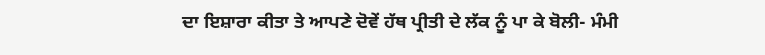ਦਾ ਇਸ਼ਾਰਾ ਕੀਤਾ ਤੇ ਆਪਣੇ ਦੋਵੇਂ ਹੱਥ ਪ੍ਰੀਤੀ ਦੇ ਲੱਕ ਨੂੰ ਪਾ ਕੇ ਬੋਲੀ- ਮੰਮੀ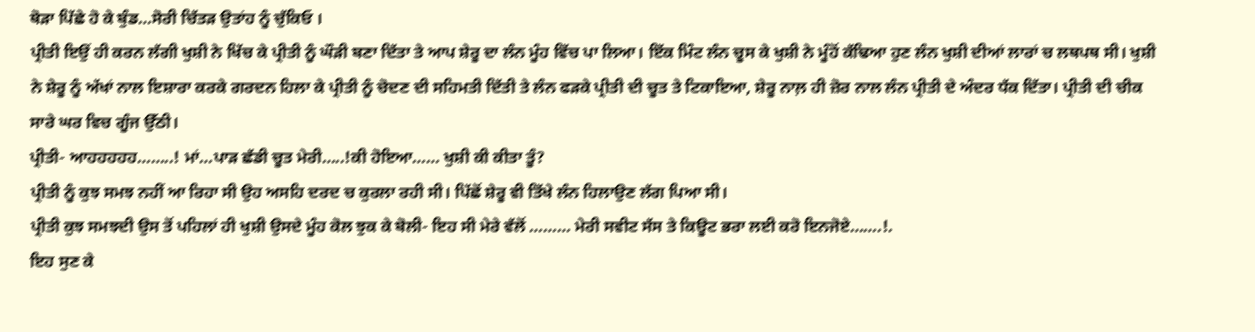ਥੋੜਾ ਪਿੱਛੇ ਹੋ ਕੇ ਬੁੰਡ…ਸੋਰੀ ਚਿੱਤੜ ਉਤਾਂਹ ਨੂੰ ਚੁੱਕਿਓ ।
ਪ੍ਰੀਤੀ ਇਉਂ ਹੀ ਕਰਨ ਲੱਗੀ ਖੁਸ਼ੀ ਨੇ ਖਿੱਚ ਕੇ ਪ੍ਰੀਤੀ ਨੂੰ ਘੌੜੀ ਬਣਾ ਦਿੱਤਾ ਤੇ ਆਪ ਸ਼ੇਰੂ ਦਾ ਲੰਨ ਮੂੰਹ ਵਿੱਚ ਪਾ ਲਿਆ। ਇੱਕ ਮਿੰਟ ਲੰਨ ਚੂਸ ਕੇ ਖੁਸ਼ੀ ਨੇ ਮੂੰਹੋਂ ਕੱਢਿਆ ਹੁਣ ਲੰਨ ਖੁਸ਼ੀ ਦੀਆਂ ਲਾਰਾਂ ਚ ਲਥਪਥ ਸੀ। ਖੁਸ਼ੀ ਨੇ ਸ਼ੇਰੂ ਨੂੰ ਅੱਖਾਂ ਨਾਲ ਇਸ਼ਾਰਾ ਕਰਕੇ ਗਰਦਨ ਹਿਲਾ ਕੇ ਪ੍ਰੀਤੀ ਨੂੰ ਚੋਦਣ ਦੀ ਸਹਿਮਤੀ ਦਿੱਤੀ ਤੇ ਲੰਨ ਫੜਕੇ ਪ੍ਰੀਤੀ ਦੀ ਚੂਤ ਤੇ ਟਿਕਾਇਆ, ਸ਼ੇਰੂ ਨਾਲ਼ ਹੀ ਜ਼ੋਰ ਨਾਲ ਲੰਨ ਪ੍ਰੀਤੀ ਦੇ ਅੰਦਰ ਧੱਕ ਦਿੱਤਾ। ਪ੍ਰੀਤੀ ਦੀ ਚੀਕ ਸਾਰੇ ਘਰ ਵਿਚ ਗੂੰਜ ਉੱਠੀ।
ਪ੍ਰੀਤੀ- ਆਹਹਹਹਹ……..! ਮਾਂ…ਪਾੜ ਛੱਡੀ ਚੂਤ ਮੇਰੀ…..!ਕੀ ਹੋਇਆ…… ਖੁਸ਼ੀ ਕੀ ਕੀਤਾ ਤੂੰ?
ਪ੍ਰੀਤੀ ਨੂੰ ਕੁਝ ਸਮਝ ਨਹੀਂ ਆ ਰਿਹਾ ਸੀ ਉਹ ਅਸਹਿ ਦਰਦ ਚ ਕੁਰਲਾ ਰਹੀ ਸੀ। ਪਿੱਛੋਂ ਸ਼ੇਰੂ ਵੀ ਤਿੱਖੇ ਲੰਨ ਹਿਲਾਉਣ ਲੱਗ ਪਿਆ ਸੀ।
ਪ੍ਰੀਤੀ ਕੁਝ ਸਮਝਦੀ ਉਸ ਤੋਂ ਪਹਿਲਾਂ ਹੀ ਖੁਸ਼ੀ ਉਸਦੇ ਮੂੰਹ ਕੋਲ ਝੁਕ ਕੇ ਬੋਲੀ- ਇਹ ਸੀ ਮੇਰੇ ਵੱਲੋਂ ……… ਮੇਰੀ ਸਵੀਟ ਸੱਸ ਤੇ ਕਿਊਟ ਭਰਾ ਲਈ ਕਰੋ ਇਨਜੋਏ…….!.
ਇਹ ਸੁਣ ਕੇ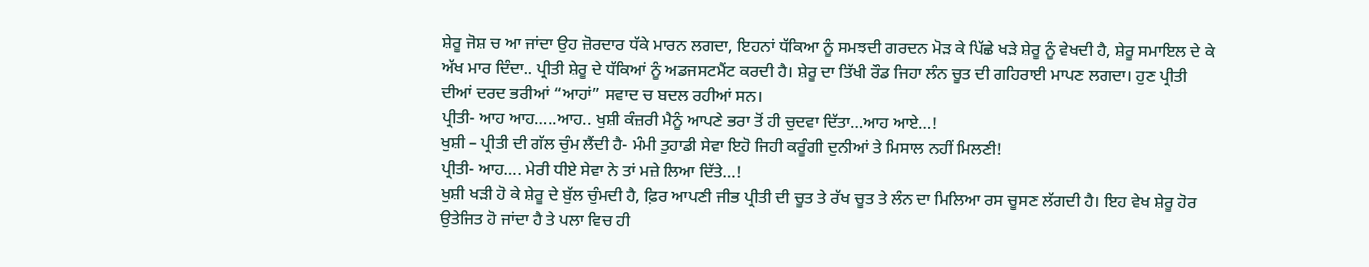ਸ਼ੇਰੂ ਜੋਸ਼ ਚ ਆ ਜਾਂਦਾ ਉਹ ਜ਼ੋਰਦਾਰ ਧੱਕੇ ਮਾਰਨ ਲਗਦਾ, ਇਹਨਾਂ ਧੱਕਿਆ ਨੂੰ ਸਮਝਦੀ ਗਰਦਨ ਮੋੜ ਕੇ ਪਿੱਛੇ ਖੜੇ ਸ਼ੇਰੂ ਨੂੰ ਵੇਖਦੀ ਹੈ, ਸ਼ੇਰੂ ਸਮਾਇਲ ਦੇ ਕੇ ਅੱਖ ਮਾਰ ਦਿੰਦਾ.. ਪ੍ਰੀਤੀ ਸ਼ੇਰੂ ਦੇ ਧੱਕਿਆਂ ਨੂੰ ਅਡਜਸਟਮੈਂਟ ਕਰਦੀ ਹੈ। ਸ਼ੇਰੂ ਦਾ ਤਿੱਖੀ ਰੌਡ ਜਿਹਾ ਲੰਨ ਚੂਤ ਦੀ ਗਹਿਰਾਈ ਮਾਪਣ ਲਗਦਾ। ਹੁਣ ਪ੍ਰੀਤੀ ਦੀਆਂ ਦਰਦ ਭਰੀਆਂ “ਆਹਾਂ” ਸਵਾਦ ਚ ਬਦਲ ਰਹੀਆਂ ਸਨ।
ਪ੍ਰੀਤੀ- ਆਹ ਆਹ…..ਆਹ.. ਖੁਸ਼ੀ ਕੰਜ਼ਰੀ ਮੈਨੂੰ ਆਪਣੇ ਭਰਾ ਤੋਂ ਹੀ ਚੁਦਵਾ ਦਿੱਤਾ…ਆਹ ਆਏ…!
ਖੁਸ਼ੀ – ਪ੍ਰੀਤੀ ਦੀ ਗੱਲ ਚੁੰਮ ਲੈਂਦੀ ਹੈ- ਮੰਮੀ ਤੁਹਾਡੀ ਸੇਵਾ ਇਹੋ ਜਿਹੀ ਕਰੂੰਗੀ ਦੁਨੀਆਂ ਤੇ ਮਿਸਾਲ ਨਹੀਂ ਮਿਲਣੀ!
ਪ੍ਰੀਤੀ- ਆਹ…. ਮੇਰੀ ਧੀਏ ਸੇਵਾ ਨੇ ਤਾਂ ਮਜ਼ੇ ਲਿਆ ਦਿੱਤੇ…!
ਖੁਸ਼ੀ ਖੜੀ ਹੋ ਕੇ ਸ਼ੇਰੂ ਦੇ ਬੁੱਲ ਚੁੰਮਦੀ ਹੈ, ਫ਼ਿਰ ਆਪਣੀ ਜੀਭ ਪ੍ਰੀਤੀ ਦੀ ਚੂਤ ਤੇ ਰੱਖ ਚੂਤ ਤੇ ਲੰਨ ਦਾ ਮਿਲਿਆ ਰਸ ਚੂਸਣ ਲੱਗਦੀ ਹੈ। ਇਹ ਵੇਖ ਸ਼ੇਰੂ ਹੋਰ ਉਤੇਜਿਤ ਹੋ ਜਾਂਦਾ ਹੈ ਤੇ ਪਲਾ ਵਿਚ ਹੀ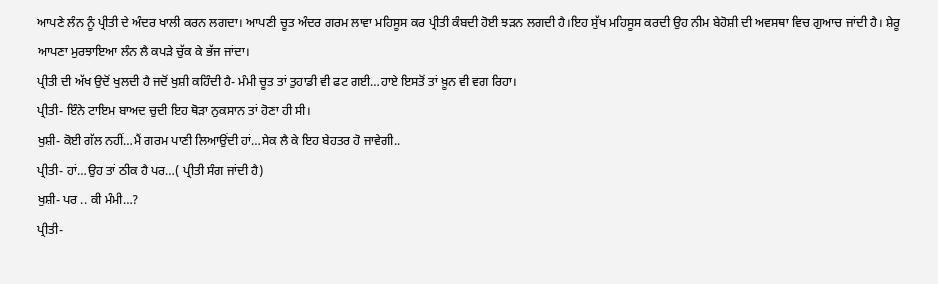ਆਪਣੇ ਲੰਨ ਨੂੰ ਪ੍ਰੀਤੀ ਦੇ ਅੰਦਰ ਖਾਲੀ ਕਰਨ ਲਗਦਾ। ਆਪਣੀ ਚੂਤ ਅੰਦਰ ਗਰਮ ਲਾਵਾ ਮਹਿਸੂਸ ਕਰ ਪ੍ਰੀਤੀ ਕੰਬਦੀ ਹੋਈ ਝੜਨ ਲਗਦੀ ਹੈ।ਇਹ ਸੁੱਖ ਮਹਿਸੂਸ ਕਰਦੀ ਉਹ ਨੀਮ ਬੇਹੋਸ਼ੀ ਦੀ ਅਵਸਥਾ ਵਿਚ ਗੁਆਚ ਜਾਂਦੀ ਹੈ। ਸ਼ੇਰੂ ਆਪਣਾ ਮੁਰਝਾਇਆ ਲੰਨ ਲੈ ਕਪੜੇ ਚੁੱਕ ਕੇ ਭੱਜ ਜਾਂਦਾ।
ਪ੍ਰੀਤੀ ਦੀ ਅੱਖ ਉਦੋਂ ਖੁਲਦੀ ਹੈ ਜਦੋਂ ਖੁਸ਼ੀ ਕਹਿੰਦੀ ਹੈ- ਮੰਮੀ ਚੂਤ ਤਾਂ ਤੁਹਾਡੀ ਵੀ ਫਟ ਗਈ…ਹਾਏ ਇਸਤੋਂ ਤਾਂ ਖ਼ੂਨ ਵੀ ਵਗ ਰਿਹਾ।
ਪ੍ਰੀਤੀ- ਇੰਨੇ ਟਾਇਮ ਬਾਅਦ ਚੁਦੀ ਇਹ ਥੋੜਾ ਨੁਕਸਾਨ ਤਾਂ ਹੋਣਾ ਹੀ ਸੀ।
ਖੁਸ਼ੀ- ਕੋਈ ਗੱਲ ਨਹੀਂ…ਮੈਂ ਗਰਮ ਪਾਣੀ ਲਿਆਉਂਦੀ ਹਾਂ…ਸੇਕ ਲੈ ਕੇ ਇਹ ਬੇਹਤਰ ਹੋ ਜਾਵੇਗੀ..
ਪ੍ਰੀਤੀ- ਹਾਂ…ਉਹ ਤਾਂ ਠੀਕ ਹੈ ਪਰ…( ਪ੍ਰੀਤੀ ਸੰਗ ਜਾਂਦੀ ਹੈ)
ਖੁਸ਼ੀ- ਪਰ .. ਕੀ ਮੰਮੀ…?
ਪ੍ਰੀਤੀ-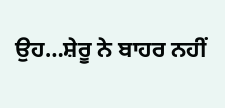ਉਹ…ਸ਼ੇਰੂ ਨੇ ਬਾਹਰ ਨਹੀਂ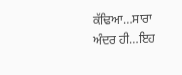ਕੱਢਿਆ…ਸਾਰਾ ਅੰਦਰ ਹੀ…ਇਹ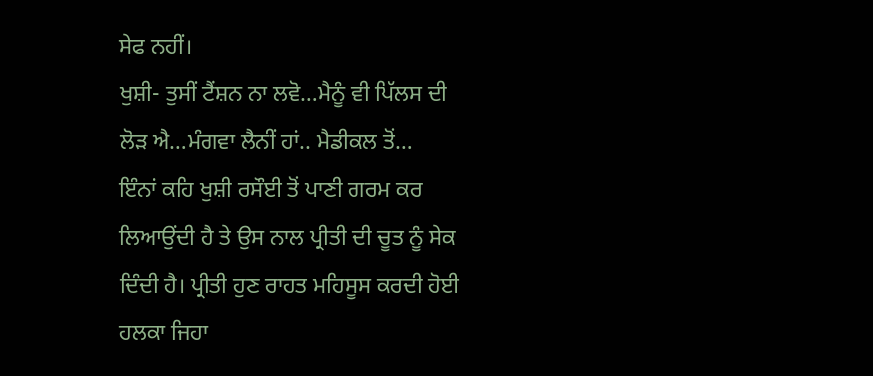ਸੇਫ ਨਹੀਂ।
ਖੁਸ਼ੀ- ਤੁਸੀਂ ਟੈਂਸ਼ਨ ਨਾ ਲਵੋ…ਮੈਨੂੰ ਵੀ ਪਿੱਲਸ ਦੀ ਲੋੜ ਐ…ਮੰਗਵਾ ਲੈਨੀਂ ਹਾਂ.. ਮੈਡੀਕਲ ਤੋਂ…
ਇੰਨਾਂ ਕਹਿ ਖੁਸ਼ੀ ਰਸੌਈ ਤੋਂ ਪਾਣੀ ਗਰਮ ਕਰ ਲਿਆਉਂਦੀ ਹੈ ਤੇ ਉਸ ਨਾਲ ਪ੍ਰੀਤੀ ਦੀ ਚੂਤ ਨੂੰ ਸੇਕ ਦਿੰਦੀ ਹੈ। ਪ੍ਰੀਤੀ ਹੁਣ ਰਾਹਤ ਮਹਿਸੂਸ ਕਰਦੀ ਹੋਈ ਹਲਕਾ ਜਿਹਾ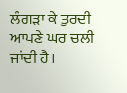ਲੰਗੜਾ ਕੇ ਤੁਰਦੀ ਆਪਣੇ ਘਰ ਚਲੀ ਜਾਂਦੀ ਹੈ।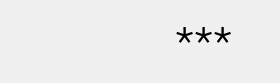***